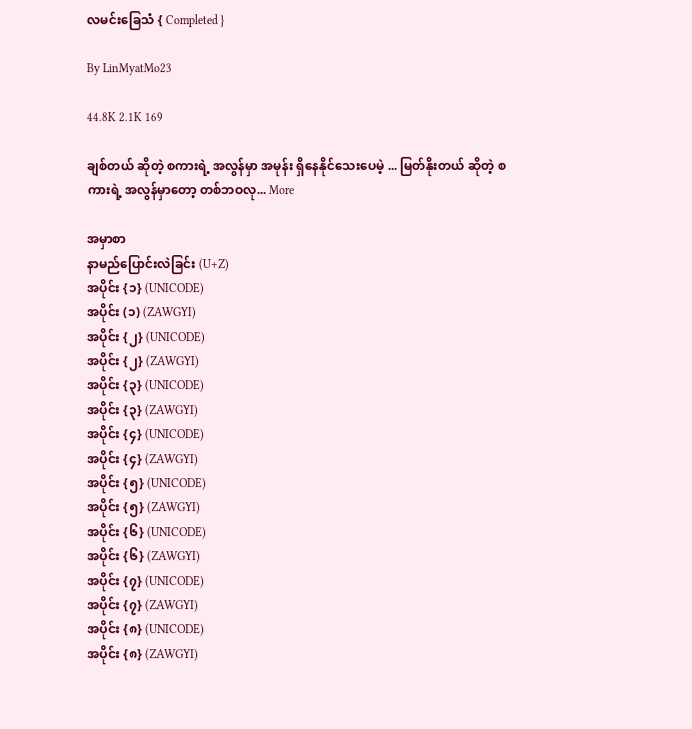လမင်းခြေသံ { Completed }

By LinMyatMo23

44.8K 2.1K 169

ချစ်တယ် ဆိုတဲ့ စကားရဲ့ အလွန်မှာ အမုန်း ရှိနေနိုင်သေးပေမဲ့ ... မြတ်နိုးတယ် ဆိုတဲ့ စကားရဲ့ အလွန်မှာတော့ တစ်ဘဝလု... More

အမှာစာ
နာမည်ပြောင်းလဲခြင်း (U+Z)
အပိုင်း {၁} (UNICODE)
အပိုင်း (၁) (ZAWGYI)
အပိုင်း {၂} (UNICODE)
အပိုင်း {၂} (ZAWGYI)
အပိုင်း {၃} (UNICODE)
အပိုင်း {၃} (ZAWGYI)
အပိုင်း {၄} (UNICODE)
အပိုင်း {၄} (ZAWGYI)
အပိုင်း {၅} (UNICODE)
အပိုင်း {၅} (ZAWGYI)
အပိုင်း {၆} (UNICODE)
အပိုင်း {၆} (ZAWGYI)
အပိုင်း {၇} (UNICODE)
အပိုင်း {၇} (ZAWGYI)
အပိုင်း {၈} (UNICODE)
အပိုင်း {၈} (ZAWGYI)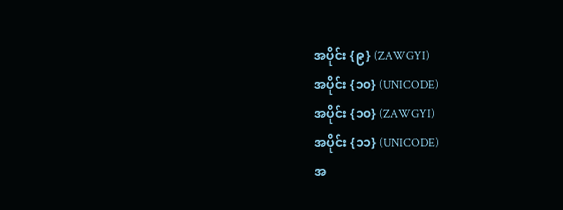အပိုင်း {၉} (ZAWGYI)
အပိုင်း {၁၀} (UNICODE)
အပိုင်း {၁၀} (ZAWGYI)
အပိုင်း {၁၁} (UNICODE)
အ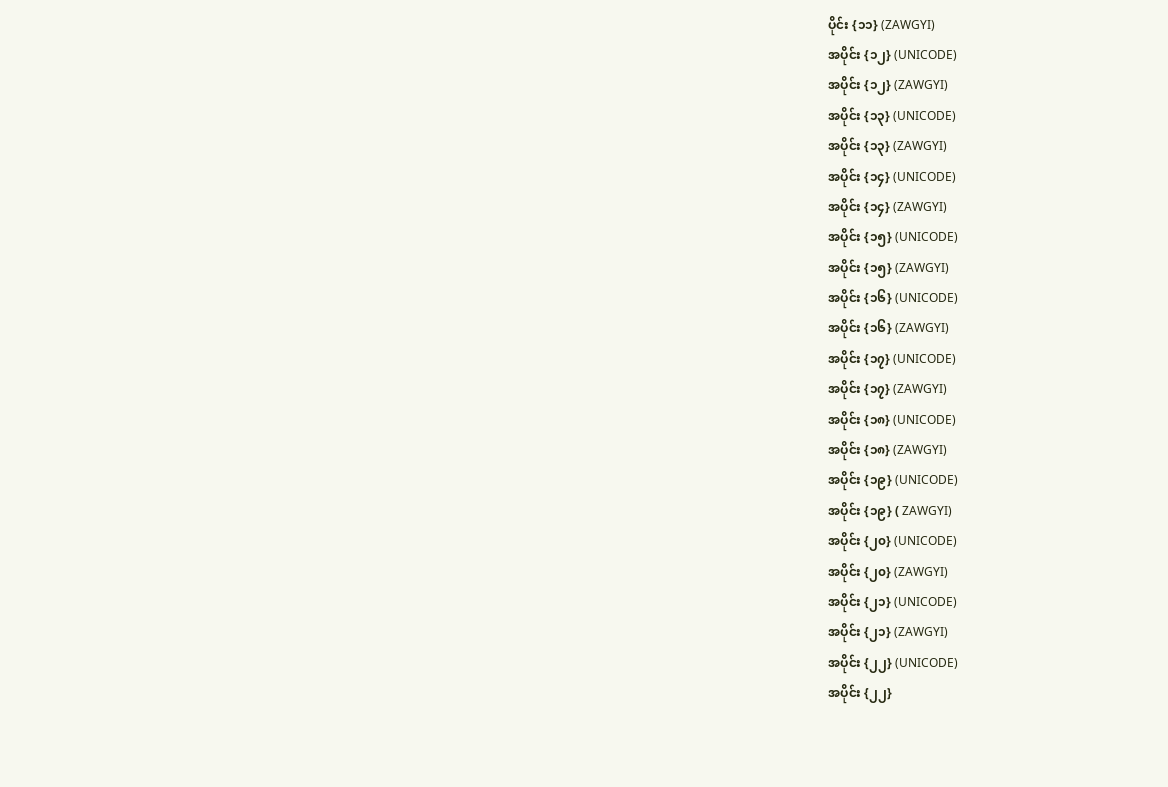ပိုင်း {၁၁} (ZAWGYI)
အပိုင်း {၁၂} (UNICODE)
အပိုင်း {၁၂} (ZAWGYI)
အပိုင်း {၁၃} (UNICODE)
အပိုင်း {၁၃} (ZAWGYI)
အပိုင်း {၁၄} (UNICODE)
အပိုင်း {၁၄} (ZAWGYI)
အပိုင်း {၁၅} (UNICODE)
အပိုင်း {၁၅} (ZAWGYI)
အပိုင်း {၁၆} (UNICODE)
အပိုင်း {၁၆} (ZAWGYI)
အပိုင်း {၁၇} (UNICODE)
အပိုင်း {၁၇} (ZAWGYI)
အပိုင်း {၁၈} (UNICODE)
အပိုင်း {၁၈} (ZAWGYI)
အပိုင်း {၁၉} (UNICODE)
အပိုင်း {၁၉} ( ZAWGYI)
အပိုင်း {၂၀} (UNICODE)
အပိုင်း {၂၀} (ZAWGYI)
အပိုင်း {၂၁} (UNICODE)
အပိုင်း {၂၁} (ZAWGYI)
အပိုင်း {၂၂} (UNICODE)
အပိုင်း {၂၂}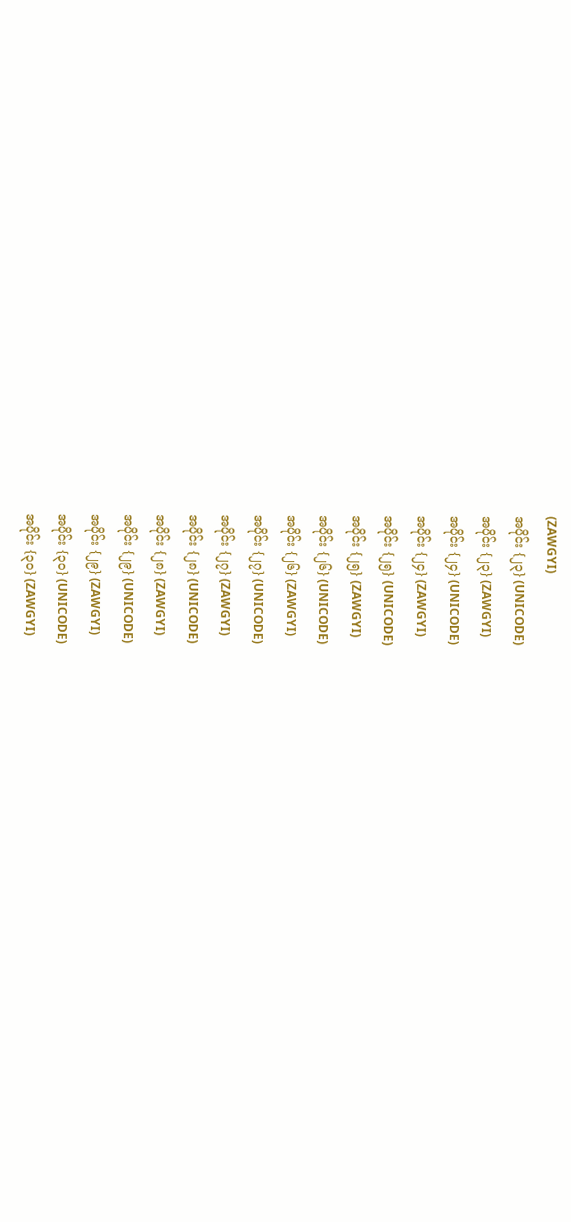(ZAWGYI)
အပိုင်း {၂၃} (UNICODE)
အပိုင်း {၂၃} (ZAWGYI)
အပိုင်း {၂၄} (UNICODE)
အပိုင်း {၂၄} (ZAWGYI)
အပိုင်း {၂၅} (UNICODE)
အပိုင်း {၂၅} (ZAWGYI)
အပိုင်း {၂၆} (UNICODE)
အပိုင်း {၂၆} (ZAWGYI)
အပိုင်း {၂၇} (UNICODE)
အပိုင်း {၂၇} (ZAWGYI)
အပိုင်း {၂၈} (UNICODE)
အပိုင်း {၂၈} (ZAWGYI)
အပိုင်း {၂၉} (UNICODE)
အပိုင်း {၂၉} (ZAWGYI)
အပိုင်း {၃၀} (UNICODE)
အပိုင်း {၃၀} (ZAWGYI)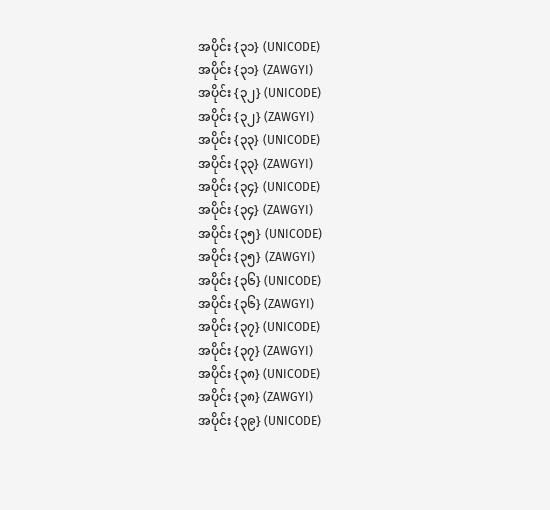အပိုင်း {၃၁} (UNICODE)
အပိုင်း {၃၁} (ZAWGYI)
အပိုင်း {၃၂} (UNICODE)
အပိုင်း {၃၂} (ZAWGYI)
အပိုင်း {၃၃} (UNICODE)
အပိုင်း {၃၃} (ZAWGYI)
အပိုင်း {၃၄} (UNICODE)
အပိုင်း {၃၄} (ZAWGYI)
အပိုင်း {၃၅} (UNICODE)
အပိုင်း {၃၅} (ZAWGYI)
အပိုင်း {၃၆} (UNICODE)
အပိုင်း {၃၆} (ZAWGYI)
အပိုင်း {၃၇} (UNICODE)
အပိုင်း {၃၇} (ZAWGYI)
အပိုင်း {၃၈} (UNICODE)
အပိုင်း {၃၈} (ZAWGYI)
အပိုင်း {၃၉} (UNICODE)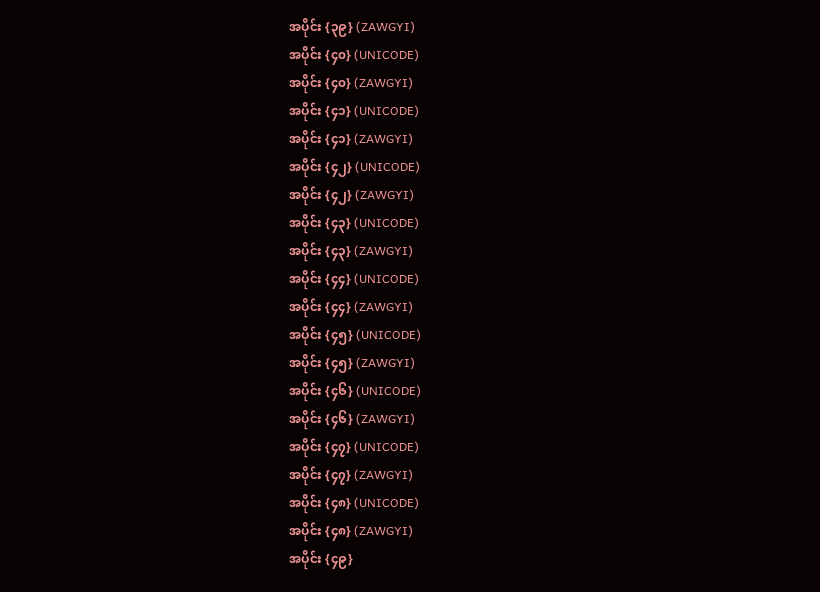အပိုင်း {၃၉} (ZAWGYI)
အပိုင်း {၄၀} (UNICODE)
အပိုင်း {၄၀} (ZAWGYI)
အပိုင်း {၄၁} (UNICODE)
အပိုင်း {၄၁} (ZAWGYI)
အပိုင်း {၄၂} (UNICODE)
အပိုင်း {၄၂} (ZAWGYI)
အပိုင်း {၄၃} (UNICODE)
အပိုင်း {၄၃} (ZAWGYI)
အပိုင်း {၄၄} (UNICODE)
အပိုင်း {၄၄} (ZAWGYI)
အပိုင်း {၄၅} (UNICODE)
အပိုင်း {၄၅} (ZAWGYI)
အပိုင်း {၄၆} (UNICODE)
အပိုင်း {၄၆} (ZAWGYI)
အပိုင်း {၄၇} (UNICODE)
အပိုင်း {၄၇} (ZAWGYI)
အပိုင်း {၄၈} (UNICODE)
အပိုင်း {၄၈} (ZAWGYI)
အပိုင်း {၄၉}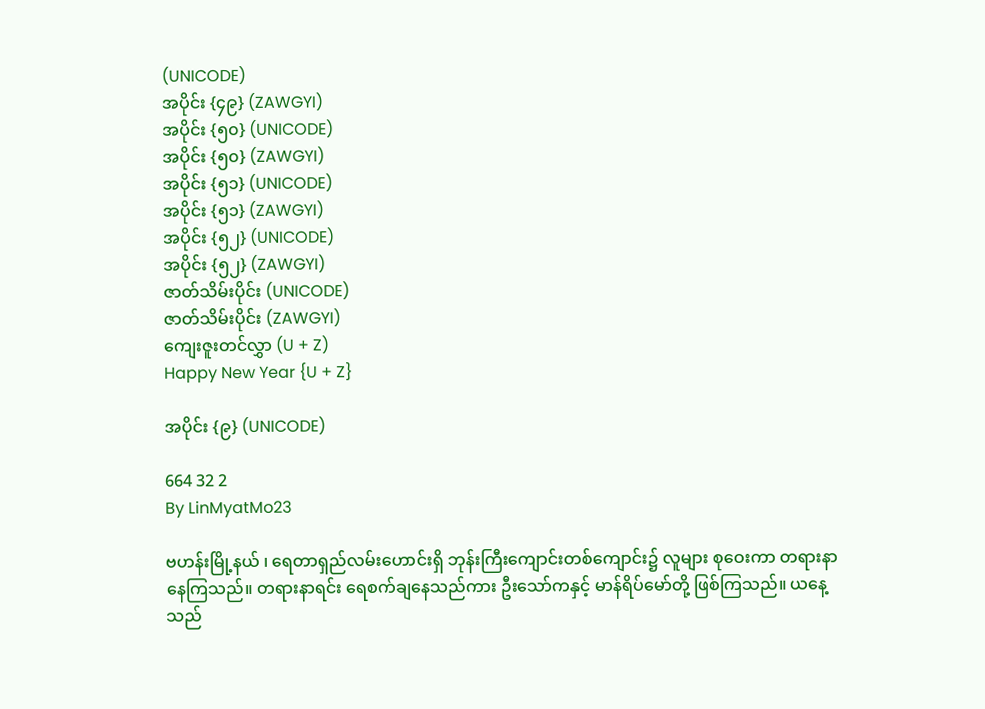(UNICODE)
အပိုင်း {၄၉} (ZAWGYI)
အပိုင်း {၅၀} (UNICODE)
အပိုင်း {၅၀} (ZAWGYI)
အပိုင်း {၅၁} (UNICODE)
အပိုင်း {၅၁} (ZAWGYI)
အပိုင်း {၅၂} (UNICODE)
အပိုင်း {၅၂} (ZAWGYI)
ဇာတ်သိမ်းပိုင်း (UNICODE)
ဇာတ်သိမ်းပိုင်း (ZAWGYI)
ကျေးဇူးတင်လွှာ (U + Z)
Happy New Year {U + Z}

အပိုင်း {၉} (UNICODE)

664 32 2
By LinMyatMo23

ဗဟန်းမြို့နယ် ၊ ရေတာရှည်လမ်းဟောင်းရှိ ဘုန်းကြီးကျောင်းတစ်ကျောင်း၌ လူများ စုဝေးကာ တရားနာနေကြသည်။ တရားနာရင်း ရေစက်ချနေသည်ကား ဦးသော်ကနှင့် မာန်ရိပ်မော်တို့ ဖြစ်ကြသည်။ ယနေ့သည်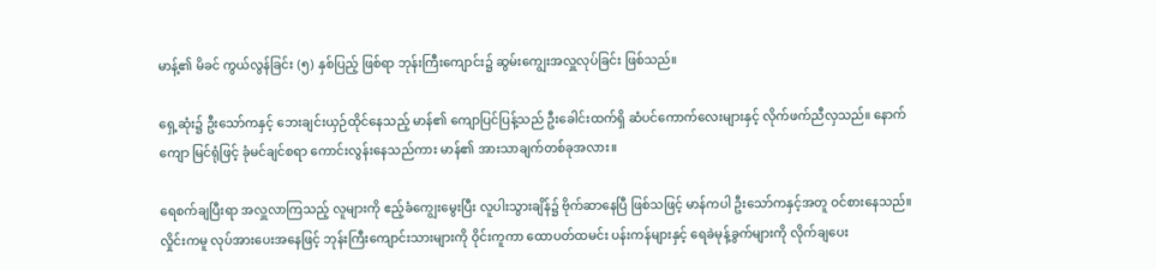မာန့်၏ မိခင် ကွယ်လွန်ခြင်း (၅) နှစ်ပြည့် ဖြစ်ရာ ဘုန်းကြီးကျောင်း၌ ဆွမ်းကျွေးအလှူလုပ်ခြင်း ဖြစ်သည်။

ရှေ့ဆုံး၌ ဦးသော်ကနှင့် ဘေးချင်းယှဉ်ထိုင်နေသည့် မာန်၏ ကျောပြင်ပြန့်သည် ဦးခေါင်းထက်ရှိ ဆံပင်ကောက်လေးများနှင့် လိုက်ဖက်ညီလှသည်။ နောက်ကျော မြင်ရုံဖြင့် ခုံမင်ချင်စရာ ကောင်းလွန်းနေသည်ကား မာန်၏ အားသာချက်တစ်ခုအလား။

ရေစက်ချပြီးရာ အလှူလာကြသည့် လူများကို ဧည့်ခံကျွေးမွေးပြီး လူပါးသွားချိန်၌ ဗိုက်ဆာနေပြီ ဖြစ်သဖြင့် မာန်ကပါ ဦးသော်ကနှင့်အတူ ဝင်စားနေသည်။ လှိုင်းကမူ လုပ်အားပေးအနေဖြင့် ဘုန်းကြီးကျောင်းသားများကို ဝိုင်းကူကာ ထောပတ်ထမင်း ပန်းကန်များနှင့် ရေခဲမုန့်ခွက်များကို လိုက်ချပေး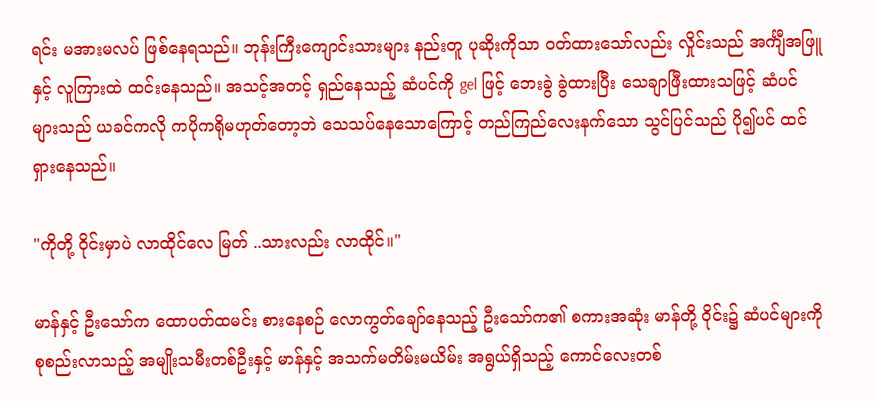ရင်း မအားမလပ် ဖြစ်နေရသည်။ ဘုန်းကြီးကျောင်းသားများ နည်းတူ ပုဆိုးကိုသာ ဝတ်ထားသော်လည်း လှိုင်းသည် အင်္ကျီအဖြူနှင့် လူကြားထဲ ထင်းနေသည်။ အသင့်အတင့် ရှည်နေသည့် ဆံပင်ကို gel ဖြင့် ဘေးခွဲ ခွဲထားပြီး သေချာဖြီးထားသဖြင့် ဆံပင်များသည် ယခင်ကလို ကပိုကရိုမဟုတ်တော့ဘဲ သေသပ်နေသောကြောင့် တည်ကြည်လေးနက်သော သွင်ပြင်သည် ပို၍ပင် ထင်ရှားနေသည်။

"ကိုတို့ ဝိုင်းမှာပဲ လာထိုင်လေ မြတ် ..သားလည်း လာထိုင်။"

မာန်နှင့် ဦးသော်က ထောပတ်ထမင်း စားနေစဉ် လောကွတ်ချော်နေသည့် ဦးသော်က၏ စကားအဆုံး မာန်တို့ ဝိုင်း၌ ဆံပင်များကို စုစည်းလာသည့် အမျိုးသမီးတစ်ဦးနှင့် မာန်နှင့် အသက်မတိမ်းမယိမ်း အရွယ်ရှိသည့် ကောင်လေးတစ်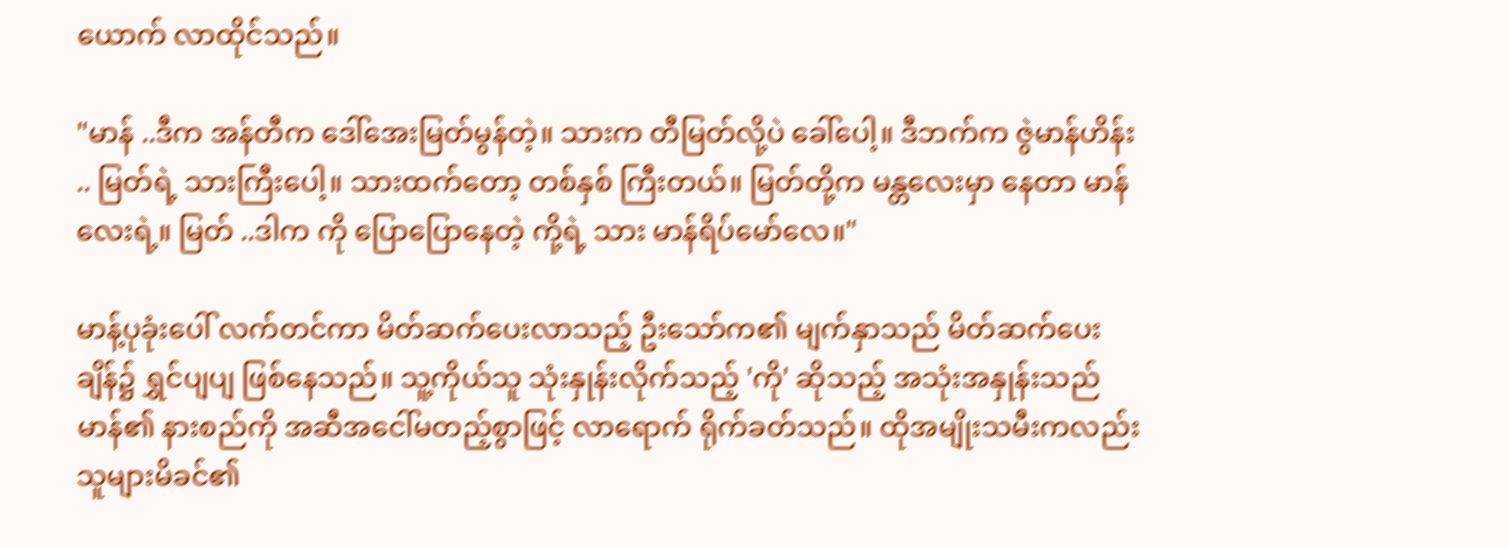ယောက် လာထိုင်သည်။

"မာန် ..ဒီက အန်တီက ဒေါ်အေးမြတ်မွန်တဲ့။ သားက တီမြတ်လို့ပဲ ခေါ်ပေါ့။ ဒီဘက်က ဇွဲမာန်ဟိန်း .. မြတ်ရဲ့ သားကြီးပေါ့။ သားထက်တော့ တစ်နှစ် ကြီးတယ်။ မြတ်တို့က မန္တလေးမှာ နေတာ မာန်လေးရဲ့။ မြတ် ..ဒါက ကို ပြောပြောနေတဲ့ ကို့ရဲ့ သား မာန်ရိပ်မော်လေ။"

မာန့်ပုခုံးပေါ် လက်တင်ကာ မိတ်ဆက်ပေးလာသည့် ဦးသော်က၏ မျက်နှာသည် မိတ်ဆက်ပေးချိန်၌ ရွှင်ပျပျ ဖြစ်နေသည်။ သူ့ကိုယ်သူ သုံးနှုန်းလိုက်သည့် 'ကို' ဆိုသည့် အသုံးအနှုန်းသည် မာန်၏ နားစည်ကို အဆီအငေါ်မတည့်စွာဖြင့် လာရောက် ရိုက်ခတ်သည်။ ထိုအမျိုးသမီးကလည်း သူများမိခင်၏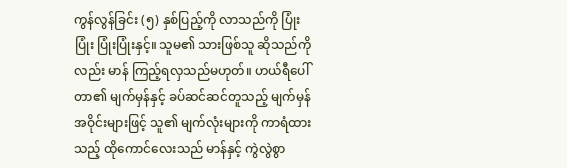ကွန်လွန်ခြင်း (၅) နှစ်ပြည့်ကို လာသည်ကို ပြုံးပြုံး ပြုံးပြုံးနှင့်။ သူမ၏ သားဖြစ်သူ ဆိုသည်ကိုလည်း မာန် ကြည့်ရလှသည်မဟုတ်။ ဟယ်ရီပေါ်တာ၏ မျက်မှန်နှင့် ခပ်ဆင်ဆင်တူသည့် မျက်မှန်အဝိုင်းများဖြင့် သူ၏ မျက်လုံးများကို ကာရံထားသည့် ထိုကောင်လေးသည် မာန်နှင့် ကွဲလွဲစွာ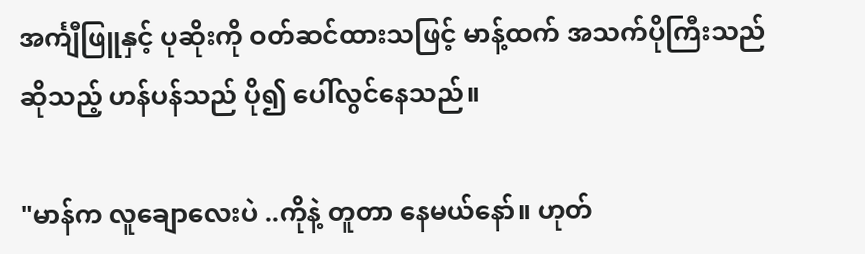အင်္ကျီဖြူနှင့် ပုဆိုးကို ဝတ်ဆင်ထားသဖြင့် မာန့်ထက် အသက်ပိုကြီးသည်ဆိုသည့် ဟန်ပန်သည် ပို၍ ပေါ်လွင်နေသည်။

"မာန်က လူချောလေးပဲ ..ကိုနဲ့ တူတာ နေမယ်နော်။ ဟုတ်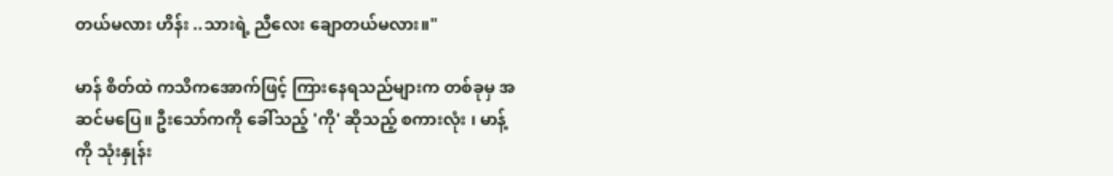တယ်မလား ဟိန်း ..သားရဲ့ ညီလေး ချောတယ်မလား။"

မာန် စိတ်ထဲ ကသိကအောက်ဖြင့် ကြားနေရသည်များက တစ်ခုမှ အဆင်မပြေ။ ဦးသော်ကကို ခေါ်သည့် 'ကို' ဆိုသည့် စကားလုံး ၊ မာန့်ကို သုံးနှုန်း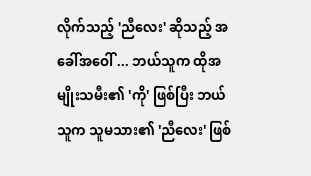လိုက်သည့် 'ညီလေး' ဆိုသည့် အခေါ်အဝေါ် ... ဘယ်သူက ထိုအမျိုးသမီး၏ 'ကို' ဖြစ်ပြီး ဘယ်သူက သူမသား၏ 'ညီလေး' ဖြစ်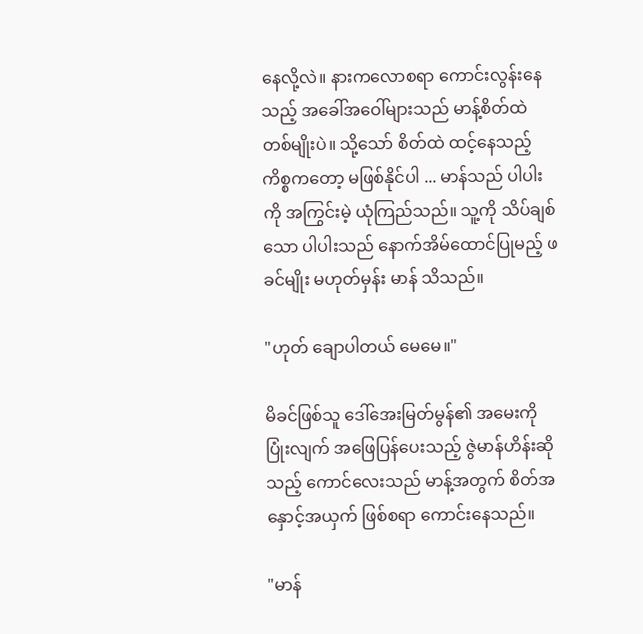နေလို့လဲ။ နားကလောစရာ ကောင်းလွန်းနေသည့် အခေါ်အဝေါ်များသည် မာန့်စိတ်ထဲ တစ်မျိုးပဲ။ သို့သော် စိတ်ထဲ ထင့်နေသည့် ကိစ္စကတော့ မဖြစ်နိုင်ပါ ... မာန်သည် ပါပါးကို အကြွင်းမဲ့ ယုံကြည်သည်။ သူ့ကို သိပ်ချစ်သော ပါပါးသည် နောက်အိမ်ထောင်ပြုမည့် ဖခင်မျိုး မဟုတ်မှန်း မာန် သိသည်။

"ဟုတ် ချောပါတယ် မေမေ။"

မိခင်ဖြစ်သူ ဒေါ်အေးမြတ်မွန်၏ အမေးကို ပြုံးလျက် အဖြေပြန်ပေးသည့် ဇွဲမာန်ဟိန်းဆိုသည့် ကောင်လေးသည် မာန့်အတွက် စိတ်အနှောင့်အယှက် ဖြစ်စရာ ကောင်းနေသည်။

"မာန်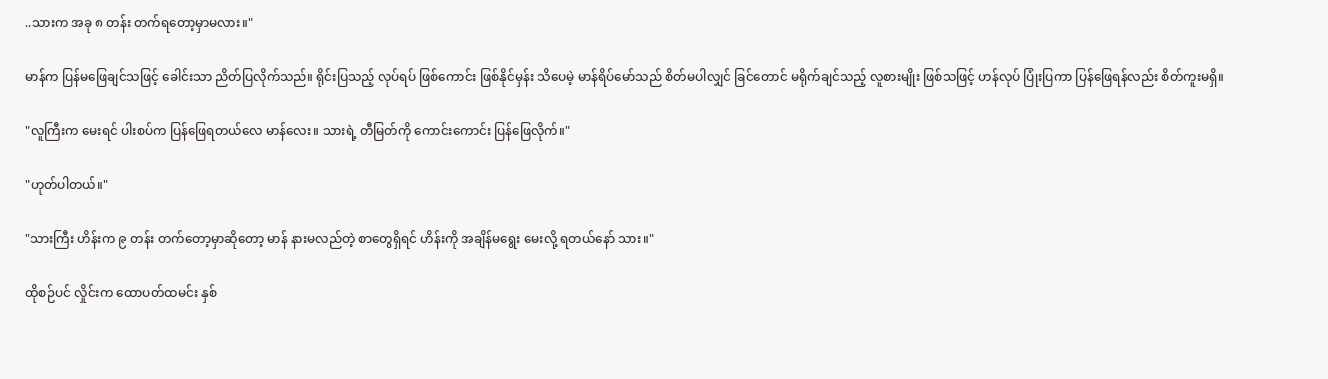..သားက အခု ၈ တန်း တက်ရတော့မှာမလား။"

မာန်က ပြန်မဖြေချင်သဖြင့် ခေါင်းသာ ညိတ်ပြလိုက်သည်။ ရိုင်းပြသည့် လုပ်ရပ် ဖြစ်ကောင်း ဖြစ်နိုင်မှန်း သိပေမဲ့ မာန်ရိပ်မော်သည် စိတ်မပါလျှင် ခြင်တောင် မရိုက်ချင်သည့် လူစားမျိုး ဖြစ်သဖြင့် ဟန်လုပ် ပြုံးပြကာ ပြန်ဖြေရန်လည်း စိတ်ကူးမရှိ။

"လူကြီးက မေးရင် ပါးစပ်က ပြန်ဖြေရတယ်လေ မာန်လေး။ သားရဲ့ တီမြတ်ကို ကောင်းကောင်း ပြန်ဖြေလိုက်။"

"ဟုတ်ပါတယ်။"

"သားကြီး ဟိန်းက ၉ တန်း တက်တော့မှာဆိုတော့ မာန် နားမလည်တဲ့ စာတွေရှိရင် ဟိန်းကို အချိန်မရွေး မေးလို့ ရတယ်နော် သား။"

ထိုစဉ်ပင် လှိုင်းက ထောပတ်ထမင်း နှစ်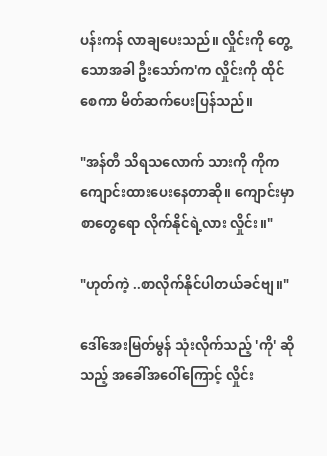ပန်းကန် လာချပေးသည်။ လှိုင်းကို တွေ့သောအခါ ဦးသော်က'က လှိုင်းကို ထိုင်စေကာ မိတ်ဆက်ပေးပြန်သည်။

"အန်တီ သိရသလောက် သားကို ကိုက ကျောင်းထားပေးနေတာဆို။ ကျောင်းမှာ စာတွေရော လိုက်နိုင်ရဲ့လား လှိုင်း။"

"ဟုတ်ကဲ့ ..စာလိုက်နိုင်ပါတယ်ခင်ဗျ။"

ဒေါ်အေးမြတ်မွန် သုံးလိုက်သည့် 'ကို' ဆိုသည့် အခေါ်အဝေါ်ကြောင့် လှိုင်း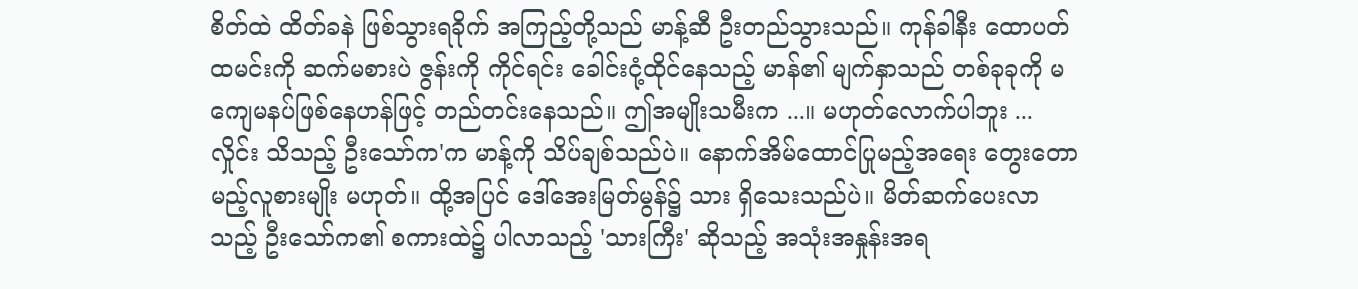စိတ်ထဲ ထိတ်ခနဲ ဖြစ်သွားရခိုက် အကြည့်တို့သည် မာန့်ဆီ ဦးတည်သွားသည်။ ကုန်ခါနီး ထောပတ်ထမင်းကို ဆက်မစားပဲ ဇွန်းကို ကိုင်ရင်း ခေါင်းငုံ့ထိုင်နေသည့် မာန်၏ မျက်နှာသည် တစ်ခုခုကို မကျေမနပ်ဖြစ်နေဟန်ဖြင့် တည်တင်းနေသည်။ ဤအမျိုးသမီးက ...။ မဟုတ်လောက်ပါဘူး ... လှိုင်း သိသည့် ဦးသော်က'က မာန့်ကို သိပ်ချစ်သည်ပဲ။ နောက်အိမ်ထောင်ပြုမည့်အရေး တွေးတောမည့်လူစားမျိုး မဟုတ်။ ထို့အပြင် ဒေါ်အေးမြတ်မွန်၌ သား ရှိသေးသည်ပဲ။ မိတ်ဆက်ပေးလာသည့် ဦးသော်က၏ စကားထဲ၌ ပါလာသည့် 'သားကြီး' ဆိုသည့် အသုံးအနှုန်းအရ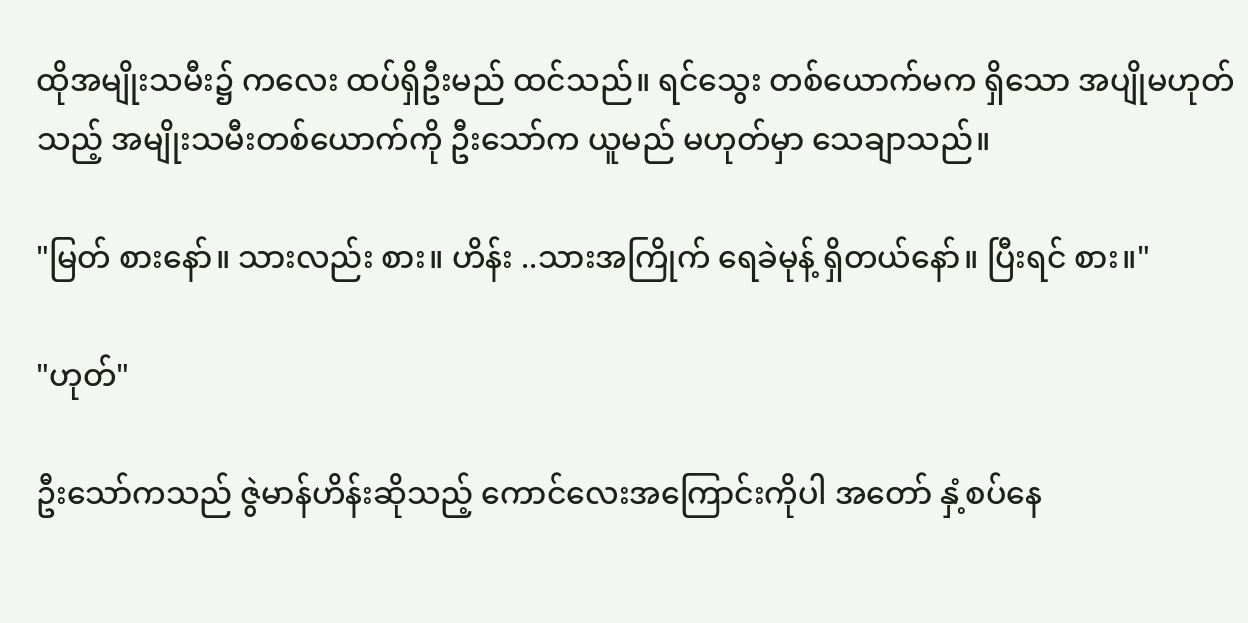ထိုအမျိုးသမီး၌ ကလေး ထပ်ရှိဦးမည် ထင်သည်။ ရင်သွေး တစ်ယောက်မက ရှိသော အပျိုမဟုတ်သည့် အမျိုးသမီးတစ်ယောက်ကို ဦးသော်က ယူမည် မဟုတ်မှာ သေချာသည်။

"မြတ် စားနော်။ သားလည်း စား။ ဟိန်း ..သားအကြိုက် ရေခဲမုန့် ရှိတယ်နော်။ ပြီးရင် စား။"

"ဟုတ်"

ဦးသော်ကသည် ဇွဲမာန်ဟိန်းဆိုသည့် ကောင်လေးအကြောင်းကိုပါ အတော် နှံ့စပ်နေ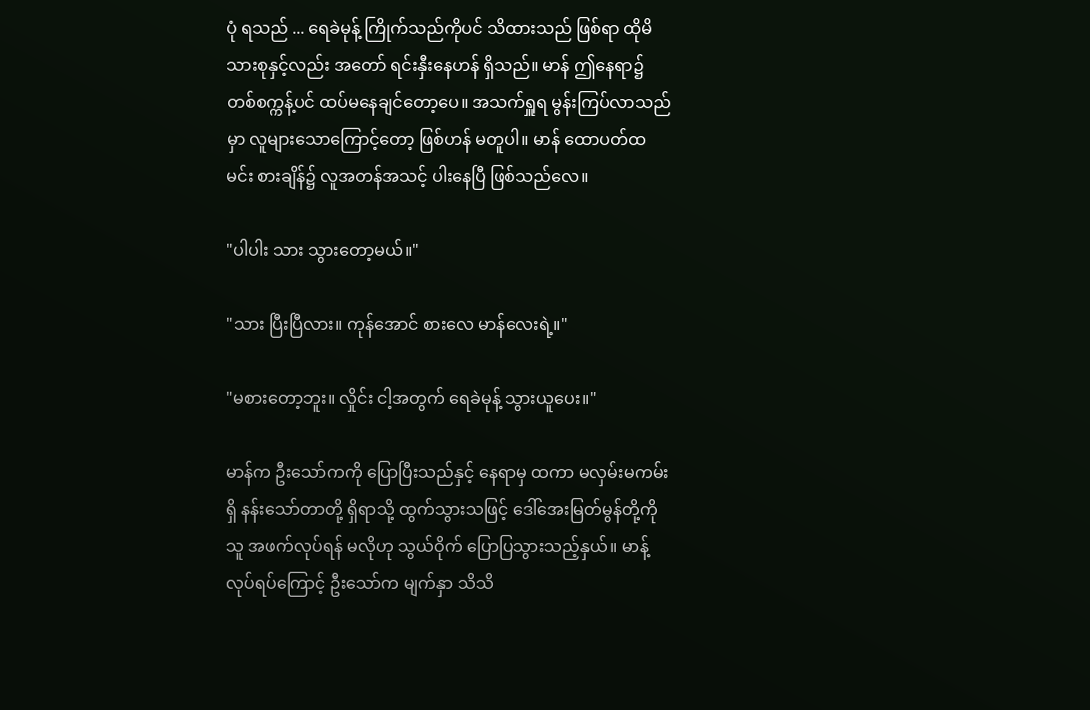ပုံ ရသည် ... ရေခဲမုန့် ကြိုက်သည်ကိုပင် သိထားသည် ဖြစ်ရာ ထိုမိသားစုနှင့်လည်း အတော် ရင်းနှီးနေဟန် ရှိသည်။ မာန် ဤနေရာ၌ တစ်စက္ကန့်ပင် ထပ်မနေချင်တော့ပေ။ အသက်ရှူရ မွန်းကြပ်လာသည်မှာ လူများသောကြောင့်တော့ ဖြစ်ဟန် မတူပါ။ မာန် ထောပတ်ထမင်း စားချိန်၌ လူအတန်အသင့် ပါးနေပြီ ဖြစ်သည်လေ။

"ပါပါး သား သွားတော့မယ်။"

"သား ပြီးပြီလား။ ကုန်အောင် စားလေ မာန်လေးရဲ့။"

"မစားတော့ဘူး။ လှိုင်း ငါ့အတွက် ရေခဲမုန့် သွားယူပေး။"

မာန်က ဦးသော်ကကို ပြောပြီးသည်နှင့် နေရာမှ ထကာ မလှမ်းမကမ်းရှိ နန်းသော်တာတို့ ရှိရာသို့ ထွက်သွားသဖြင့် ဒေါ်အေးမြတ်မွန်တို့ကို သူ အဖက်လုပ်ရန် မလိုဟု သွယ်ဝိုက် ပြောပြသွားသည့်နှယ်။ မာန့်လုပ်ရပ်ကြောင့် ဦးသော်က မျက်နှာ သိသိ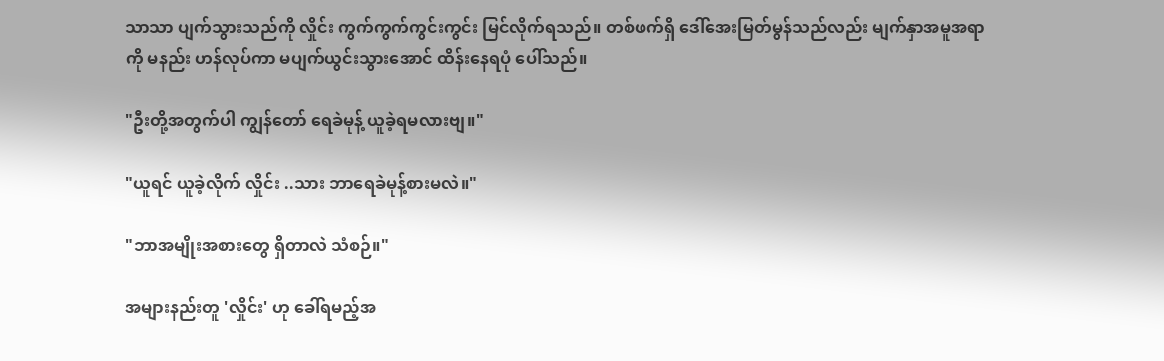သာသာ ပျက်သွားသည်ကို လှိုင်း ကွက်ကွက်ကွင်းကွင်း မြင်လိုက်ရသည်။ တစ်ဖက်ရှိ ဒေါ်အေးမြတ်မွန်သည်လည်း မျက်နှာအမူအရာကို မနည်း ဟန်လုပ်ကာ မပျက်ယွင်းသွားအောင် ထိန်းနေရပုံ ပေါ်သည်။

"ဦးတို့အတွက်ပါ ကျွန်တော် ရေခဲမုန့် ယူခဲ့ရမလားဗျ။"

"ယူရင် ယူခဲ့လိုက် လှိုင်း ..သား ဘာရေခဲမုန့်စားမလဲ။"

"ဘာအမျိုးအစားတွေ ရှိတာလဲ သံစဉ်။"

အများနည်းတူ 'လှိုင်း' ဟု ခေါ်ရမည့်အ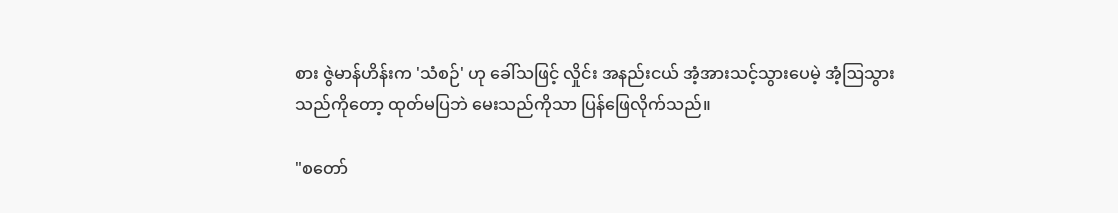စား ဇွဲမာန်ဟိန်းက 'သံစဉ်' ဟု ခေါ်သဖြင့် လှိုင်း အနည်းငယ် အံ့အားသင့်သွားပေမဲ့ အံ့ဩသွားသည်ကိုတော့ ထုတ်မပြဘဲ မေးသည်ကိုသာ ပြန်ဖြေလိုက်သည်။

"စတော်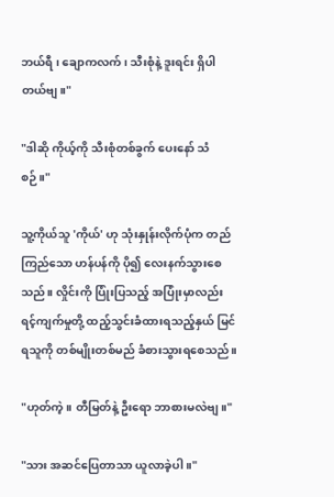ဘယ်ရီ ၊ ချောကလက် ၊ သီးစုံနဲ့ ဒူးရင်း ရှိပါတယ်ဗျ။"

"ဒါဆို ကိုယ့်ကို သီးစုံတစ်ခွက် ပေးနော် သံစဉ်။"

သူ့ကိုယ်သူ 'ကိုယ်' ဟု သုံးနှုန်းလိုက်ပုံက တည်ကြည်သော ဟန်ပန်ကို ပို၍ လေးနက်သွားစေသည်။ လှိုင်းကို ပြုံးပြသည့် အပြုံးမှာလည်း ရင့်ကျက်မှုတို့ ထည့်သွင်းခံထားရသည့်နှယ် မြင်ရသူကို တစ်မျိုးတစ်မည် ခံစားသွားရစေသည်။

"ဟုတ်ကဲ့။ တီမြတ်နဲ့ ဦးရော ဘာစားမလဲဗျ။"

"သား အဆင်ပြေတာသာ ယူလာခဲ့ပါ။"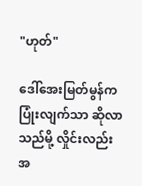"ဟုတ်"

ဒေါ်အေးမြတ်မွန်က ပြုံးလျက်သာ ဆိုလာသည်မို့ လှိုင်းလည်း အ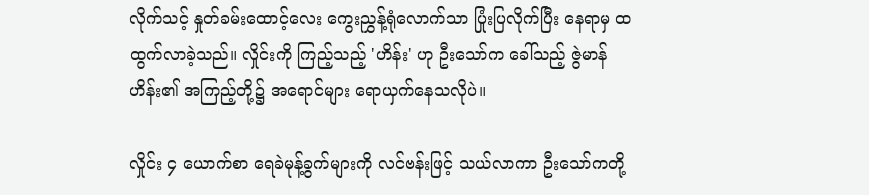လိုက်သင့် နှုတ်ခမ်းထောင့်လေး ကွေးညွှန့်ရုံလောက်သာ ပြုံးပြလိုက်ပြီး နေရာမှ ထထွက်လာခဲ့သည်။ လှိုင်းကို ကြည့်သည့် 'ဟိန်း' ဟု ဦးသော်က ခေါ်သည့် ဇွဲမာန်ဟိန်း၏ အကြည့်တို့၌ အရောင်များ ရောယှက်နေသလိုပဲ။

လှိုင်း ၄ ယောက်စာ ရေခဲမုန့်ခွက်များကို လင်ဗန်းဖြင့် သယ်လာကာ ဦးသော်ကတို့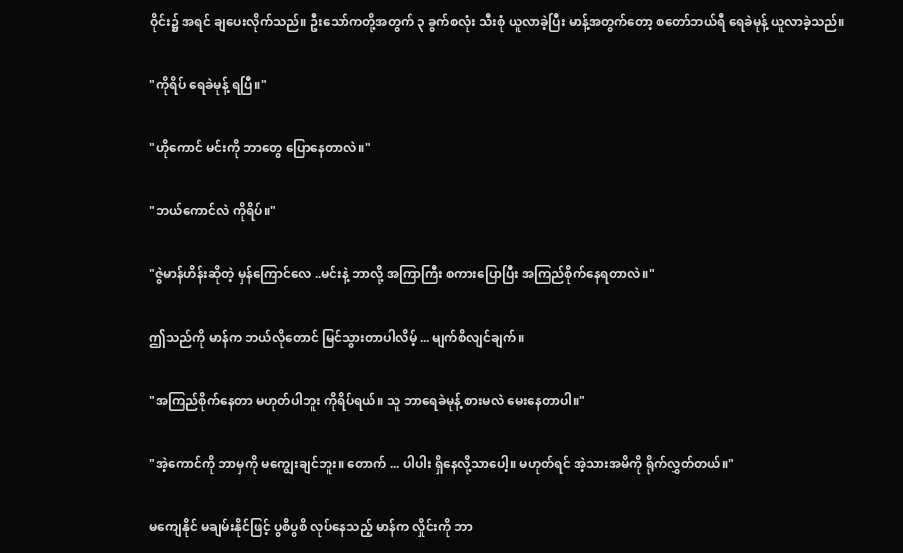ဝိုင်း၌ အရင် ချပေးလိုက်သည်။ ဦးသော်ကတို့အတွက် ၃ ခွက်စလုံး သီးစုံ ယူလာခဲ့ပြီး မာန့်အတွက်တော့ စတော်ဘယ်ရီ ရေခဲမုန့် ယူလာခဲ့သည်။

"ကိုရိပ် ရေခဲမုန့် ရပြီ။"

"ဟိုကောင် မင်းကို ဘာတွေ ပြောနေတာလဲ။"

"ဘယ်ကောင်လဲ ကိုရိပ်။"

"ဇွဲမာန်ဟိန်းဆိုတဲ့ မှန်ကြောင်လေ ..မင်းနဲ့ ဘာလို့ အကြာကြီး စကားပြောပြီး အကြည်စိုက်နေရတာလဲ။"

ဤသည်ကို မာန်က ဘယ်လိုတောင် မြင်သွားတာပါလိမ့် ... မျက်စိလျင်ချက်။

"အကြည်စိုက်နေတာ မဟုတ်ပါဘူး ကိုရိပ်ရယ်။ သူ ဘာရေခဲမုန့် စားမလဲ မေးနေတာပါ။"

"အဲ့ကောင်ကို ဘာမှကို မကျွေးချင်ဘူး။ တောက် ... ပါပါး ရှိနေလို့သာပေါ့။ မဟုတ်ရင် အဲ့သားအမိကို ရိုက်လွှတ်တယ်။"

မကျေနိုင် မချမ်းနိုင်ဖြင့် ပွစိပွစိ လုပ်နေသည့် မာန်က လှိုင်းကို ဘာ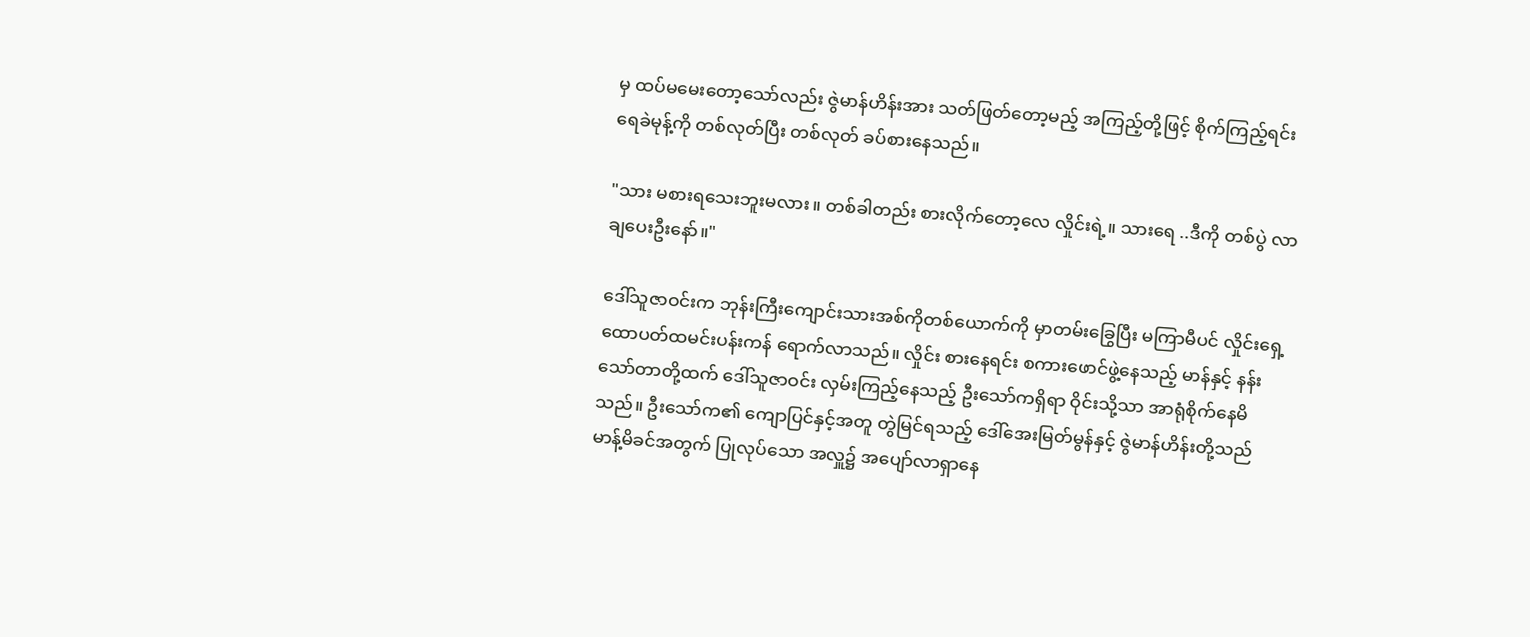မှ ထပ်မမေးတော့သော်လည်း ဇွဲမာန်ဟိန်းအား သတ်ဖြတ်တော့မည့် အကြည့်တို့ဖြင့် စိုက်ကြည့်ရင်း ရေခဲမုန့်ကို တစ်လုတ်ပြီး တစ်လုတ် ခပ်စားနေသည်။

"သား မစားရသေးဘူးမလား။ တစ်ခါတည်း စားလိုက်တော့လေ လှိုင်းရဲ့။ သားရေ ..ဒီကို တစ်ပွဲ လာချပေးဦးနော်။"

ဒေါ်သူဇာဝင်းက ဘုန်းကြီးကျောင်းသားအစ်ကိုတစ်ယောက်ကို မှာတမ်းခြွေပြီး မကြာမီပင် လှိုင်းရှေ့ ထောပတ်ထမင်းပန်းကန် ရောက်လာသည်။ လှိုင်း စားနေရင်း စကားဖောင်ဖွဲ့နေသည့် မာန်နှင့် နန်းသော်တာတို့ထက် ဒေါ်သူဇာဝင်း လှမ်းကြည့်နေသည့် ဦးသော်ကရှိရာ ဝိုင်းသို့သာ အာရုံစိုက်နေမိသည်။ ဦးသော်က၏ ကျောပြင်နှင့်အတူ တွဲမြင်ရသည့် ဒေါ်အေးမြတ်မွန်နှင့် ဇွဲမာန်ဟိန်းတို့သည် မာန့်မိခင်အတွက် ပြုလုပ်သော အလှူ၌ အပျော်လာရှာနေ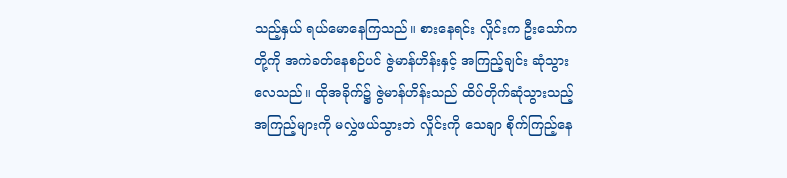သည့်နှယ် ရယ်မောနေကြသည်။ စားနေရင်း လှိုင်းက ဦးသော်ကတို့ကို အကဲခတ်နေစဉ်ပင် ဇွဲမာန်ဟိန်းနှင့် အကြည့်ချင်း ဆုံသွားလေသည်။ ထိုအခိုက်၌ ဇွဲမာန်ဟိန်းသည် ထိပ်တိုက်ဆုံသွားသည့် အကြည့်များကို မလွှဲဖယ်သွားဘဲ လှိုင်းကို သေချာ စိုက်ကြည့်နေ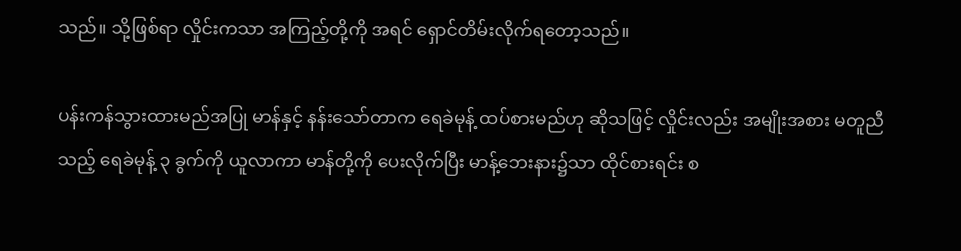သည်။ သို့ဖြစ်ရာ လှိုင်းကသာ အကြည့်တို့ကို အရင် ရှောင်တိမ်းလိုက်ရတော့သည်။

ပန်းကန်သွားထားမည်အပြု မာန်နှင့် နန်းသော်တာက ရေခဲမုန့် ထပ်စားမည်ဟု ဆိုသဖြင့် လှိုင်းလည်း အမျိုးအစား မတူညီသည့် ရေခဲမုန့် ၃ ခွက်ကို ယူလာကာ မာန်တို့ကို ပေးလိုက်ပြီး မာန့်ဘေးနား၌သာ ထိုင်စားရင်း စ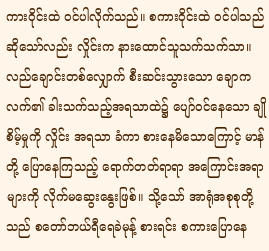ကားဝိုင်းထဲ ဝင်ပါလိုက်သည်။ စကားဝိုင်းထဲ ဝင်ပါသည် ဆိုသော်လည်း လှိုင်းက နားထောင်သူသက်သက်သာ။ လည်ချောင်းတစ်လျှောက် စီးဆင်းသွားသော ချောကလက်၏ ခါးသက်သည့်အရသာထဲ၌ ပျော်ဝင်နေသော ချိုစိမ့်မှုကို လှိုင်း အရသာ ခံကာ စားနေမိသောကြောင့် မာန်တို့ ပြောနေကြသည့် ရောက်တတ်ရာရာ အကြောင်းအရာများကို လိုက်မဆွေးနွေးဖြစ်။ သို့သော် အာရုံအစုစုတို့သည် စတော်ဘယ်ရီရေခဲမုန့် စားရင်း စကားပြောနေ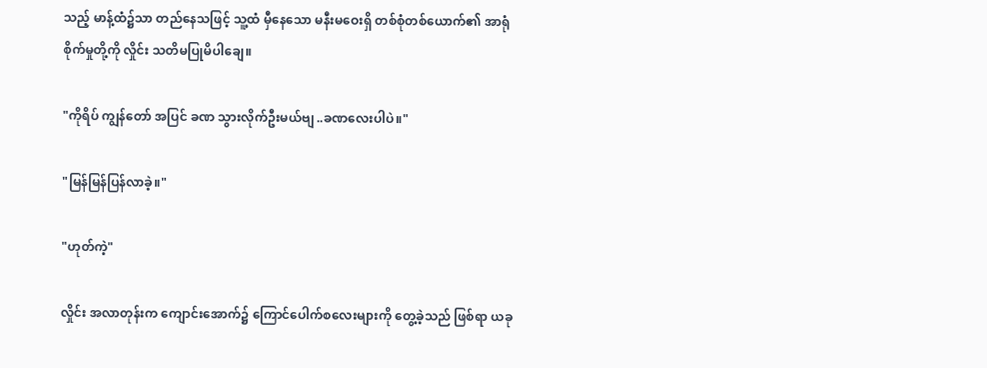သည့် မာန့်ထံ၌သာ တည်နေသဖြင့် သူ့ထံ မှီနေသော မနီးမဝေးရှိ တစ်စုံတစ်ယောက်၏ အာရုံစိုက်မှုတို့ကို လှိုင်း သတိမပြုမိပါချေ။

"ကိုရိပ် ကျွန်တော် အပြင် ခဏ သွားလိုက်ဦးမယ်ဗျ ..ခဏလေးပါပဲ။"

"မြန်မြန်ပြန်လာခဲ့။"

"ဟုတ်ကဲ့"

လှိုင်း အလာတုန်းက ကျောင်းအောက်၌ ကြောင်ပေါက်စလေးများကို တွေ့ခဲ့သည် ဖြစ်ရာ ယခု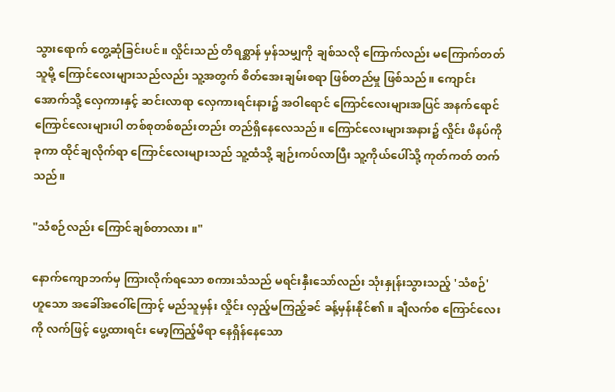သွားရောက် တွေ့ဆုံခြင်းပင်။ လှိုင်းသည် တိရစ္ဆာန် မှန်သမျှကို ချစ်သလို ကြောက်လည်း မကြောက်တတ်သူမို့ ကြောင်လေးများသည်လည်း သူ့အတွက် စိတ်အေးချမ်းစရာ ဖြစ်တည်မှု ဖြစ်သည်။ ကျောင်းအောက်သို့ လှေကားနှင့် ဆင်းလာရာ လှေကားရင်းနား၌ အဝါရောင် ကြောင်လေးများအပြင် အနက်ရောင် ကြောင်လေးများပါ တစ်စုတစ်စည်းတည်း တည်ရှိနေလေသည်။ ကြောင်လေးများအနား၌ လှိုင်း ဖိနပ်ကို ခုကာ ထိုင်ချလိုက်ရာ ကြောင်လေးများသည် သူ့ထံသို့ ချဉ်းကပ်လာပြီး သူ့ကိုယ်ပေါ်သို့ ကုတ်ကတ် တက်သည်။

"သံစဉ်လည်း ကြောင်ချစ်တာလား။"

နောက်ကျောဘက်မှ ကြားလိုက်ရသော စကားသံသည် မရင်းနှီးသော်လည်း သုံးနှုန်းသွားသည့် 'သံစဉ်' ဟူသော အခေါ်အဝေါ်ကြောင့် မည်သူမှန်း လှိုင်း လှည့်မကြည့်ခင် ခန့်မှန်းနိုင်၏။ ချီလက်စ ကြောင်လေးကို လက်ဖြင့် ပွေ့ထားရင်း မော့ကြည့်မိရာ နေရှိန်နေသော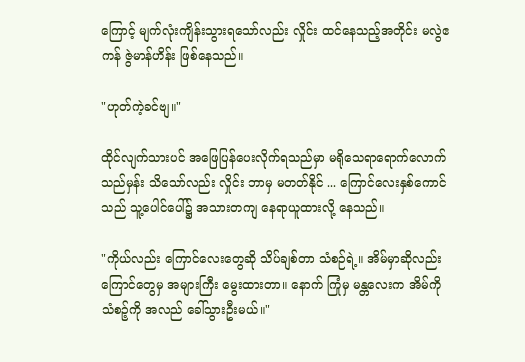ကြောင့် မျက်လုံးကျိန်းသွားရသော်လည်း လှိုင်း ထင်နေသည့်အတိုင်း မလွဲဧကန် ဇွဲမာန်ဟိန်း ဖြစ်နေသည်။

"ဟုတ်ကဲ့ခင်ဗျ။"

ထိုင်လျက်သားပင် အဖြေပြန်ပေးလိုက်ရသည်မှာ မရိုသေရာရောက်လောက်သည်မှန်း သိသော်လည်း လှိုင်း ဘာမှ မတတ်နိုင် ... ကြောင်လေးနှစ်ကောင်သည် သူ့ပေါင်ပေါ်၌ အသားတကျ နေရာယူထားလို့ နေသည်။

"ကိုယ်လည်း ကြောင်လေးတွေဆို သိပ်ချစ်တာ သံစဉ်ရဲ့။ အိမ်မှာဆိုလည်း ကြောင်တွေမှ အများကြီး မွေးထားတာ။ နောက် ကြုံမှ မန္တလေးက အိမ်ကို သံစဉ့်ကို အလည် ခေါ်သွားဦးမယ်။"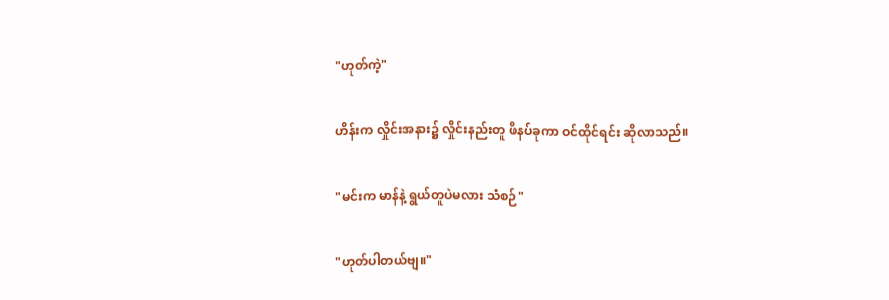"ဟုတ်ကဲ့"

ဟိန်းက လှိုင်းအနား၌ လှိုင်းနည်းတူ ဖိနပ်ခုကာ ဝင်ထိုင်ရင်း ဆိုလာသည်။

"မင်းက မာန်နဲ့ ရွယ်တူပဲမလား သံစဉ်"

"ဟုတ်ပါတယ်ဗျ။"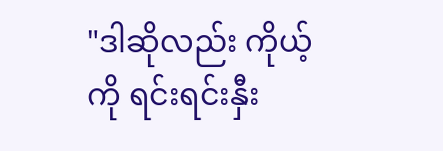"ဒါဆိုလည်း ကိုယ့်ကို ရင်းရင်းနှီး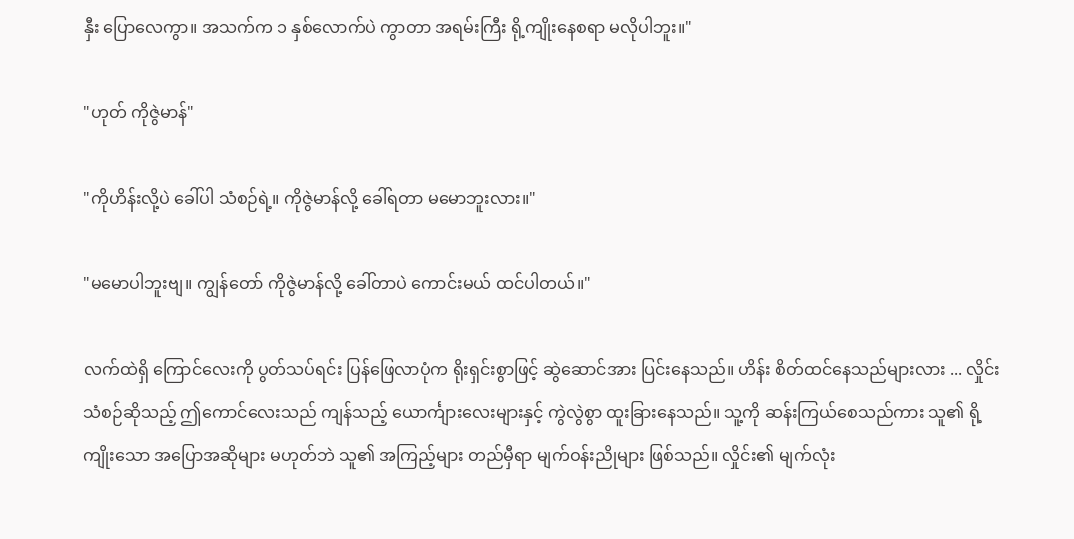နှီး ပြောလေကွာ။ အသက်က ၁ နှစ်လောက်ပဲ ကွာတာ အရမ်းကြီး ရို့ကျိုးနေစရာ မလိုပါဘူး။"

"ဟုတ် ကိုဇွဲမာန်"

"ကိုဟိန်းလို့ပဲ ခေါ်ပါ သံစဉ်ရဲ့။ ကိုဇွဲမာန်လို့ ခေါ်ရတာ မမောဘူးလား။"

"မမောပါဘူးဗျ။ ကျွန်တော် ကိုဇွဲမာန်လို့ ခေါ်တာပဲ ကောင်းမယ် ထင်ပါတယ်။"

လက်ထဲရှိ ကြောင်လေးကို ပွတ်သပ်ရင်း ပြန်ဖြေလာပုံက ရိုးရှင်းစွာဖြင့် ဆွဲဆောင်အား ပြင်းနေသည်။ ဟိန်း စိတ်ထင်နေသည်များလား ... လှိုင်းသံစဉ်ဆိုသည့် ဤကောင်လေးသည် ကျန်သည့် ယောင်္ကျားလေးများနှင့် ကွဲလွဲစွာ ထူးခြားနေသည်။ သူ့ကို ဆန်းကြယ်စေသည်ကား သူ၏ ရို့ကျိုးသော အပြောအဆိုများ မဟုတ်ဘဲ သူ၏ အကြည့်များ တည်မှီရာ မျက်ဝန်းညိုများ ဖြစ်သည်။ လှိုင်း၏ မျက်လုံး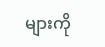များကို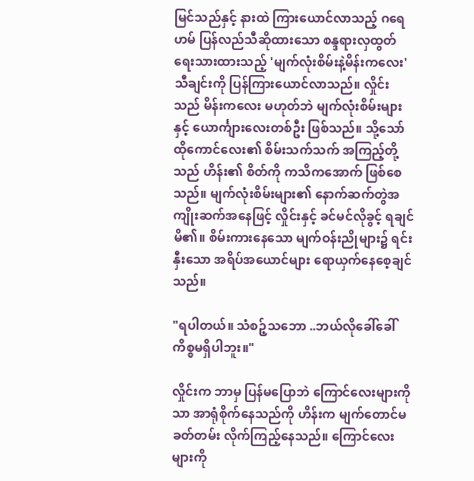မြင်သည်နှင့် နားထဲ ကြားယောင်လာသည့် ဂရေဟမ် ပြန်လည်သီဆိုထားသော စန္ဒရားလှထွတ် ရေးသားထားသည့် 'မျက်လုံးစိမ်းနဲ့မိန်းကလေး' သီချင်းကို ပြန်ကြားယောင်လာသည်။ လှိုင်းသည် မိန်းကလေး မဟုတ်ဘဲ မျက်လုံးစိမ်းများနှင့် ယောင်္ကျားလေးတစ်ဦး ဖြစ်သည်။ သို့သော် ထိုကောင်လေး၏ စိမ်းသက်သက် အကြည့်တို့သည် ဟိန်း၏ စိတ်ကို ကသိကအောက် ဖြစ်စေသည်။ မျက်လုံးစိမ်းများ၏ နောက်ဆက်တွဲအကျိုးဆက်အနေဖြင့် လှိုင်းနှင့် ခင်မင်လိုခွင့် ရချင်မိ၏။ စိမ်းကားနေသော မျက်ဝန်းညိုများ၌ ရင်းနှီးသော အရိပ်အယောင်များ ရောယှက်နေစေ့ချင်သည်။

"ရပါတယ်။ သံစဉ့်သဘော ..ဘယ်လိုခေါ်ခေါ် ကိစ္စမရှိပါဘူး။"

လှိုင်းက ဘာမှ ပြန်မပြောဘဲ ကြောင်လေးများကိုသာ အာရုံစိုက်နေသည်ကို ဟိန်းက မျက်တောင်မခတ်တမ်း လိုက်ကြည့်နေသည်။ ကြောင်လေးများကို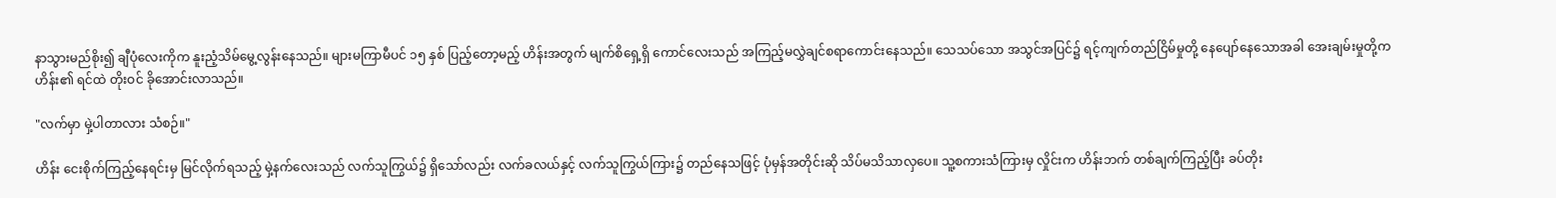နာသွားမည်စိုး၍ ချီပုံလေးကိုက နူးညံ့သိမ်မွေ့လွန်းနေသည်။ များမကြာမီပင် ၁၅ နှစ် ပြည့်တော့မည့် ဟိန်းအတွက် မျက်စိရှေ့ရှိ ကောင်လေးသည် အကြည့်မလွှဲချင်စရာကောင်းနေသည်။ သေသပ်သော အသွင်အပြင်၌ ရင့်ကျက်တည်ငြိမ်မှုတို့ နေပျော်နေသောအခါ အေးချမ်းမှုတို့က ဟိန်း၏ ရင်ထဲ တိုးဝင် ခိုအောင်းလာသည်။

"လက်မှာ မှဲ့ပါတာလား သံစဉ်။"

ဟိန်း ငေးစိုက်ကြည့်နေရင်းမှ မြင်လိုက်ရသည့် မှဲ့နက်လေးသည် လက်သူကြွယ်၌ ရှိသော်လည်း လက်ခလယ်နှင့် လက်သူကြွယ်ကြား၌ တည်နေသဖြင့် ပုံမှန်အတိုင်းဆို သိပ်မသိသာလှပေ။ သူ့စကားသံကြားမှ လှိုင်းက ဟိန်းဘက် တစ်ချက်ကြည့်ပြီး ခပ်တိုး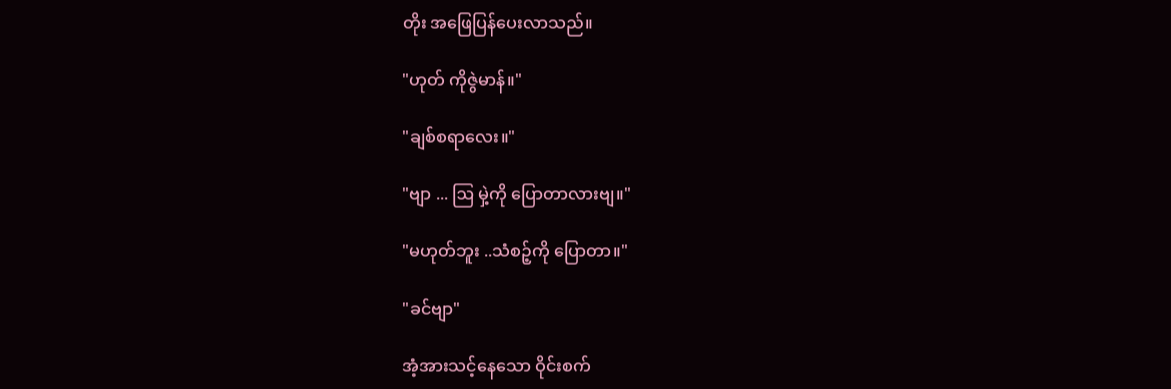တိုး အဖြေပြန်ပေးလာသည်။

"ဟုတ် ကိုဇွဲမာန်။"

"ချစ်စရာလေး။"

"ဗျာ ... ဩ မှဲ့ကို ပြောတာလားဗျ။"

"မဟုတ်ဘူး ..သံစဉ့်ကို ပြောတာ။"

"ခင်ဗျာ"

အံ့အားသင့်နေသော ဝိုင်းစက်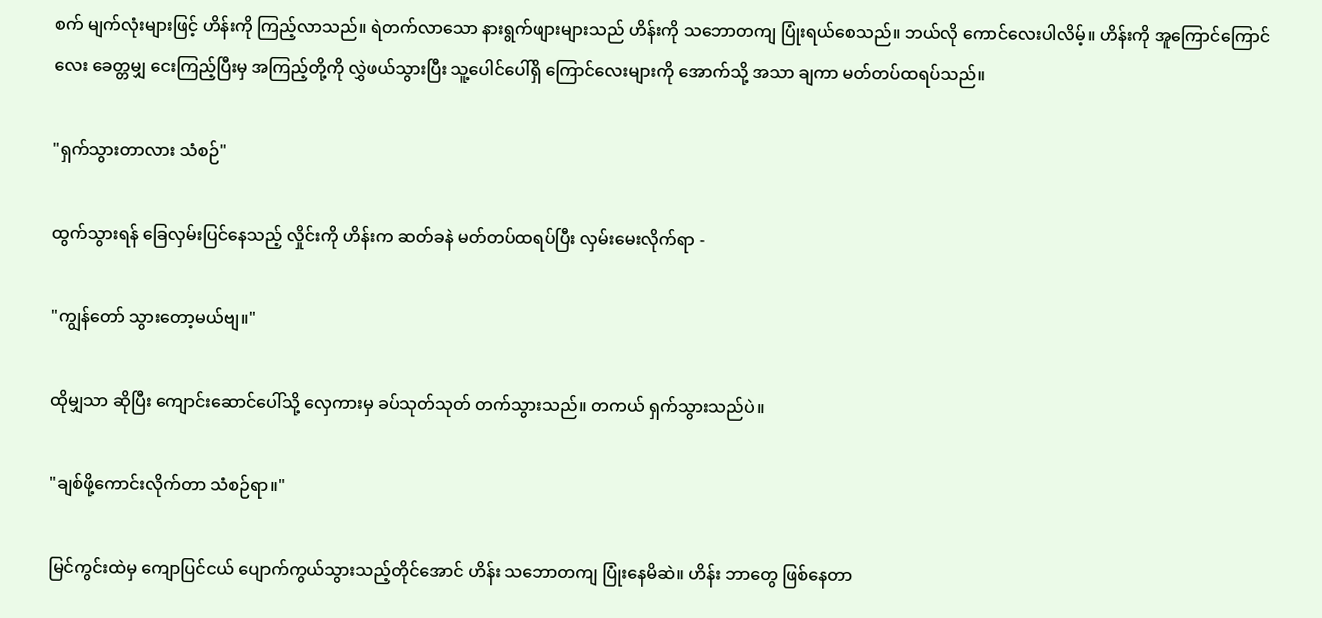စက် မျက်လုံးများဖြင့် ဟိန်းကို ကြည့်လာသည်။ ရဲတက်လာသော နားရွက်ဖျားများသည် ဟိန်းကို သဘောတကျ ပြုံးရယ်စေသည်။ ဘယ်လို ကောင်လေးပါလိမ့်။ ဟိန်းကို အူကြောင်ကြောင်လေး ခေတ္တမျှ ငေးကြည့်ပြီးမှ အကြည့်တို့ကို လွှဲဖယ်သွားပြီး သူ့ပေါင်ပေါ်ရှိ ကြောင်လေးများကို အောက်သို့ အသာ ချကာ မတ်တပ်ထရပ်သည်။

"ရှက်သွားတာလား သံစဉ်"

ထွက်သွားရန် ခြေလှမ်းပြင်နေသည့် လှိုင်းကို ဟိန်းက ဆတ်ခနဲ မတ်တပ်ထရပ်ပြီး လှမ်းမေးလိုက်ရာ -

"ကျွန်တော် သွားတော့မယ်ဗျ။"

ထိုမျှသာ ဆိုပြီး ကျောင်းဆောင်ပေါ်သို့ လှေကားမှ ခပ်သုတ်သုတ် တက်သွားသည်။ တကယ် ရှက်သွားသည်ပဲ။

"ချစ်ဖို့ကောင်းလိုက်တာ သံစဉ်ရာ။"

မြင်ကွင်းထဲမှ ကျောပြင်ငယ် ပျောက်ကွယ်သွားသည့်တိုင်အောင် ဟိန်း သဘောတကျ ပြုံးနေမိဆဲ။ ဟိန်း ဘာတွေ ဖြစ်နေတာ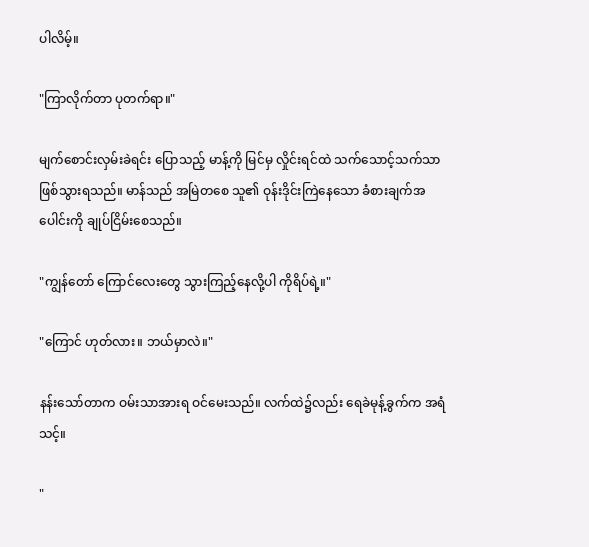ပါလိမ့်။

"ကြာလိုက်တာ ပုတက်ရာ။"

မျက်စောင်းလှမ်းခဲရင်း ပြောသည့် မာန့်ကို မြင်မှ လှိုင်းရင်ထဲ သက်သောင့်သက်သာ ဖြစ်သွားရသည်။ မာန်သည် အမြဲတစေ သူ၏ ဝုန်းဒိုင်းကြဲနေသော ခံစားချက်အပေါင်းကို ချုပ်ငြိမ်းစေသည်။

"ကျွန်တော် ကြောင်လေးတွေ သွားကြည့်နေလို့ပါ ကိုရိပ်ရဲ့။"

"ကြောင် ဟုတ်လား။ ဘယ်မှာလဲ။"

နန်းသော်တာက ဝမ်းသာအားရ ဝင်မေးသည်။ လက်ထဲ၌လည်း ရေခဲမုန့်ခွက်က အရံသင့်။

"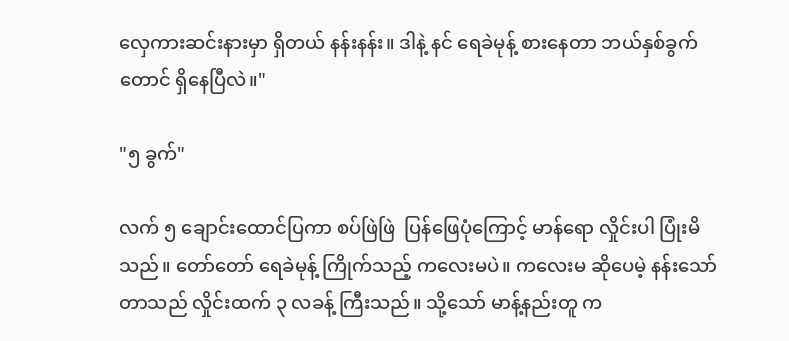လှေကားဆင်းနားမှာ ရှိတယ် နန်းနန်း။ ဒါနဲ့ နင် ရေခဲမုန့် စားနေတာ ဘယ်နှစ်ခွက်တောင် ရှိနေပြီလဲ။"

"၅ ခွက်"

လက် ၅ ချောင်းထောင်ပြကာ စပ်ဖြဲဖြဲ  ပြန်ဖြေပုံကြောင့် မာန်ရော လှိုင်းပါ ပြုံးမိသည်။ တော်တော် ရေခဲမုန့် ကြိုက်သည့် ကလေးမပဲ။ ကလေးမ ဆိုပေမဲ့ နန်းသော်တာသည် လှိုင်းထက် ၃ လခန့် ကြီးသည်။ သို့သော် မာန့်နည်းတူ က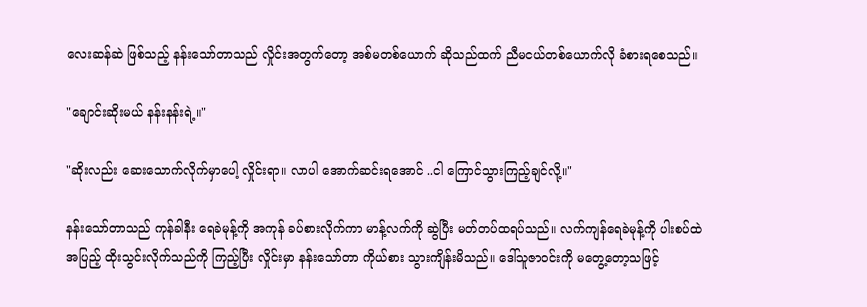လေးဆန်ဆဲ ဖြစ်သည့် နန်းသော်တာသည် လှိုင်းအတွက်တော့ အစ်မတစ်ယောက် ဆိုသည်ထက် ညီမငယ်တစ်ယောက်လို ခံစားရစေသည်။

"ချောင်းဆိုးမယ် နန်းနန်းရဲ့။"

"ဆိုးလည်း ဆေးသောက်လိုက်မှာပေါ့ လှိုင်းရာ။ လာပါ အောက်ဆင်းရအောင် ..ငါ ကြောင်သွားကြည့်ချင်လို့။"

နန်းသော်တာသည် ကုန်ခါနီး ရေခဲမုန့်ကို အကုန် ခပ်စားလိုက်ကာ မာန့်လက်ကို ဆွဲပြီး မတ်တပ်ထရပ်သည်။ လက်ကျန်ရေခဲမုန့်ကို ပါးစပ်ထဲ အပြည့် ထိုးသွင်းလိုက်သည်ကို ကြည့်ပြီး လှိုင်းမှာ နန်းသော်တာ ကိုယ်စား သွားကျိန်းမိသည်။ ဒေါ်သူဇာဝင်းကို မတွေ့တော့သဖြင့်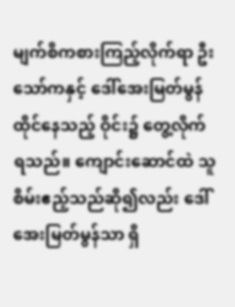မျက်စိကစားကြည့်လိုက်ရာ ဦးသော်ကနှင့် ဒေါ်အေးမြတ်မွန် ထိုင်နေသည့် ဝိုင်း၌ တွေ့လိုက်ရသည်။ ကျောင်းဆောင်ထဲ သူစိမ်းဧည့်သည်ဆို၍လည်း ဒေါ်အေးမြတ်မွန်သာ ရှိ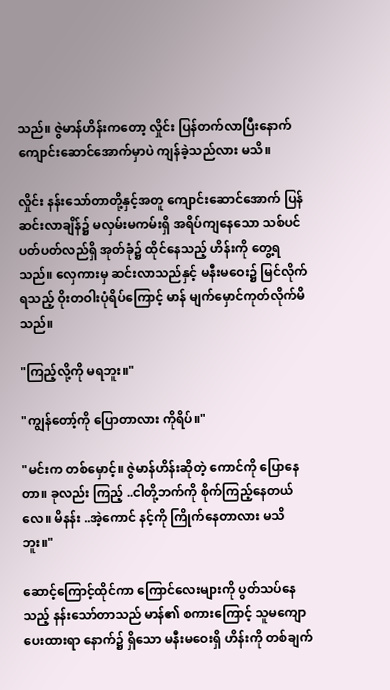သည်။ ဇွဲမာန်ဟိန်းကတော့ လှိုင်း ပြန်တက်လာပြီးနောက် ကျောင်းဆောင်အောက်မှာပဲ ကျန်ခဲ့သည်လား မသိ။

လှိုင်း နန်းသော်တာတို့နှင့်အတူ ကျောင်းဆောင်အောက် ပြန်ဆင်းလာချိန်၌ မလှမ်းမကမ်းရှိ အရိပ်ကျနေသော သစ်ပင်ပတ်ပတ်လည်ရှိ အုတ်ခုံ၌ ထိုင်နေသည့် ဟိန်းကို တွေ့ရသည်။ လှေကားမှ ဆင်းလာသည်နှင့် မနီးမဝေး၌ မြင်လိုက်ရသည့် ဝိုးတဝါးပုံရိပ်ကြောင့် မာန် မျက်မှောင်ကုတ်လိုက်မိသည်။

"ကြည့်လို့ကို မရဘူး။"

"ကျွန်တော့်ကို ပြောတာလား ကိုရိပ်။"

"မင်းက တစ်မှောင့်။ ဇွဲမာန်ဟိန်းဆိုတဲ့ ကောင်ကို ပြောနေတာ။ ခုလည်း ကြည့် ..ငါတို့ဘက်ကို စိုက်ကြည့်နေတယ်လေ။ မိနန်း ..အဲ့ကောင် နင့်ကို ကြိုက်နေတာလား မသိဘူး။"

ဆောင့်ကြောင့်ထိုင်ကာ ကြောင်လေးများကို ပွတ်သပ်နေသည့် နန်းသော်တာသည် မာန်၏ စကားကြောင့် သူမကျောပေးထားရာ နောက်၌ ရှိသော မနီးမဝေးရှိ ဟိန်းကို တစ်ချက်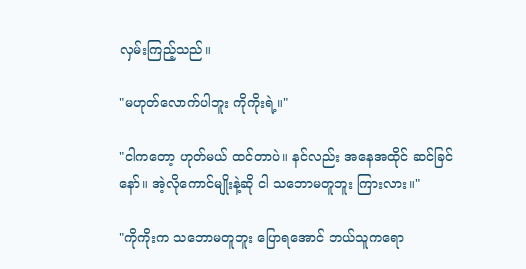လှမ်းကြည့်သည်။

"မဟုတ်လောက်ပါဘူး ကိုကိုးရဲ့။"

"ငါကတော့ ဟုတ်မယ် ထင်တာပဲ။ နင်လည်း အနေအထိုင် ဆင်ခြင်နော်။ အဲ့လိုကောင်မျိုးနဲ့ဆို ငါ သဘောမတူဘူး ကြားလား။"

"ကိုကိုးက သဘောမတူဘူး ပြောရအောင် ဘယ်သူကရော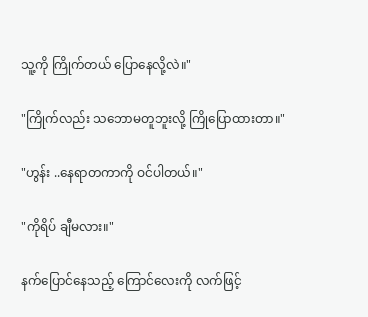သူ့ကို ကြိုက်တယ် ပြောနေလို့လဲ။"

"ကြိုက်လည်း သဘောမတူဘူးလို့ ကြိုပြောထားတာ။"

"ဟွန်း ..နေရာတကာကို ဝင်ပါတယ်။"

"ကိုရိပ် ချီမလား။"

နက်ပြောင်နေသည့် ကြောင်လေးကို လက်ဖြင့်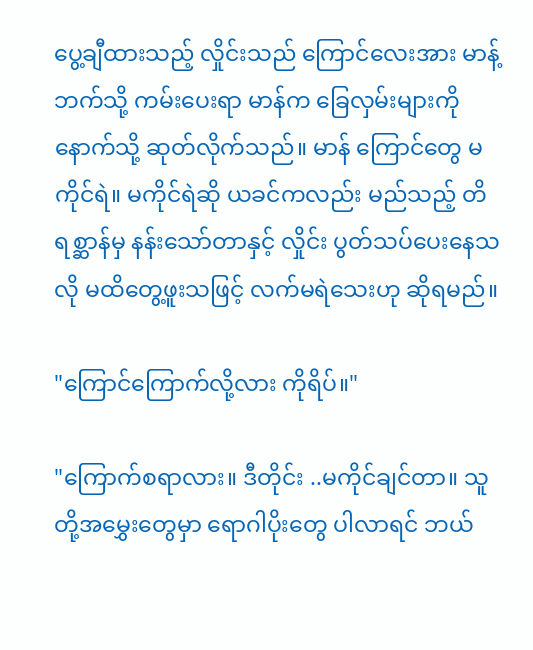ပွေ့ချီထားသည့် လှိုင်းသည် ကြောင်လေးအား မာန့်ဘက်သို့ ကမ်းပေးရာ မာန်က ခြေလှမ်းများကို နောက်သို့ ဆုတ်လိုက်သည်။ မာန် ကြောင်တွေ မကိုင်ရဲ။ မကိုင်ရဲဆို ယခင်ကလည်း မည်သည့် တိရစ္ဆာန်မှ နန်းသော်တာနှင့် လှိုင်း ပွတ်သပ်ပေးနေသလို မထိတွေ့ဖူးသဖြင့် လက်မရဲသေးဟု ဆိုရမည်။

"ကြောင်ကြောက်လို့လား ကိုရိပ်။"

"ကြောက်စရာလား။ ဒီတိုင်း ..မကိုင်ချင်တာ။ သူတို့အမွှေးတွေမှာ ရောဂါပိုးတွေ ပါလာရင် ဘယ်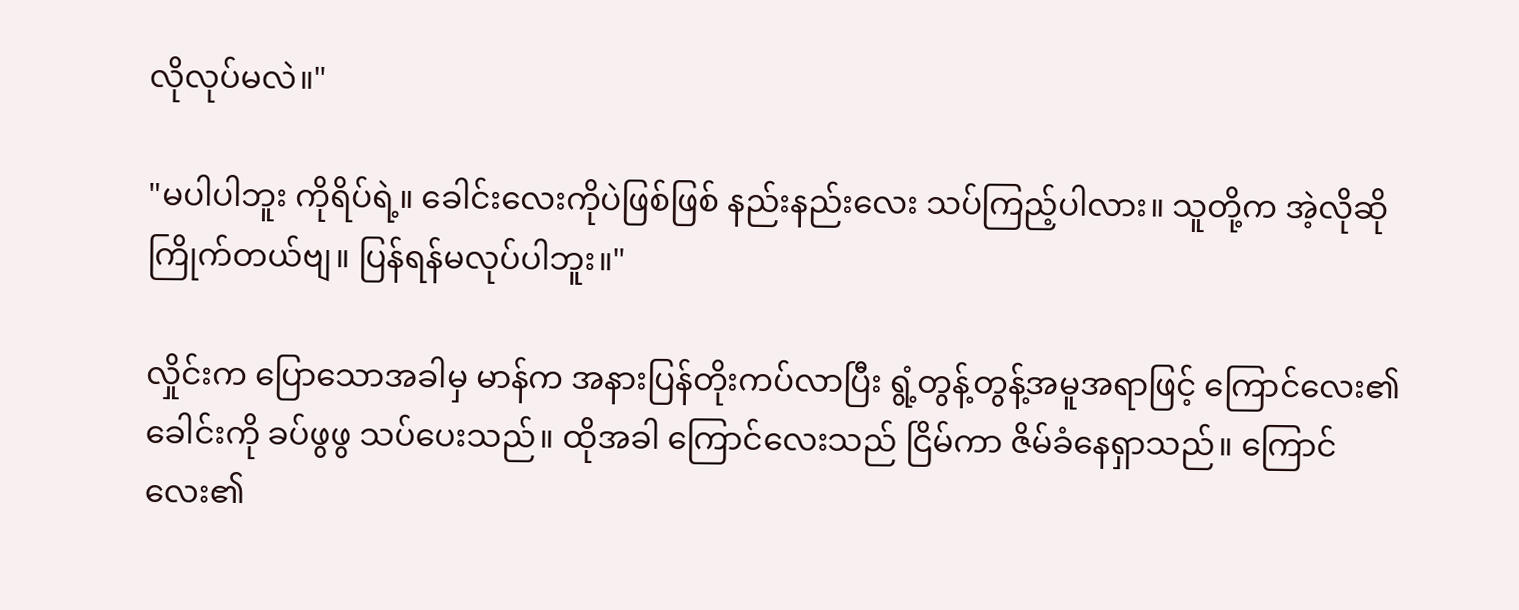လိုလုပ်မလဲ။"

"မပါပါဘူး ကိုရိပ်ရဲ့။ ခေါင်းလေးကိုပဲဖြစ်ဖြစ် နည်းနည်းလေး သပ်ကြည့်ပါလား။ သူတို့က အဲ့လိုဆို ကြိုက်တယ်ဗျ။ ပြန်ရန်မလုပ်ပါဘူး။"

လှိုင်းက ပြောသောအခါမှ မာန်က အနားပြန်တိုးကပ်လာပြီး ရွံ့တွန့်တွန့်အမူအရာဖြင့် ကြောင်လေး၏ ခေါင်းကို ခပ်ဖွဖွ သပ်ပေးသည်။ ထိုအခါ ကြောင်လေးသည် ငြိမ်ကာ ဇိမ်ခံနေရှာသည်။ ကြောင်လေး၏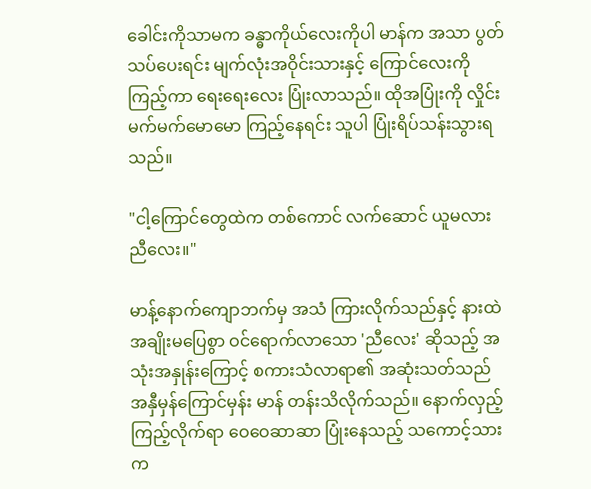ခေါင်းကိုသာမက ခန္ဓာကိုယ်လေးကိုပါ မာန်က အသာ ပွတ်သပ်ပေးရင်း မျက်လုံးအဝိုင်းသားနှင့် ကြောင်လေးကို ကြည့်ကာ ရေးရေးလေး ပြုံးလာသည်။ ထိုအပြုံးကို လှိုင်း မက်မက်မောမော ကြည့်နေရင်း သူပါ ပြုံးရိပ်သန်းသွားရသည်။

"ငါ့ကြောင်တွေထဲက တစ်ကောင် လက်ဆောင် ယူမလား ညီလေး။"

မာန့်နောက်ကျောဘက်မှ အသံ ကြားလိုက်သည်နှင့် နားထဲ အချိုးမပြေစွာ ဝင်ရောက်လာသော 'ညီလေး' ဆိုသည့် အသုံးအနှုန်းကြောင့် စကားသံလာရာ၏ အဆုံးသတ်သည် အနှီမှန်ကြောင်မှန်း မာန် တန်းသိလိုက်သည်။ နောက်လှည့်ကြည့်လိုက်ရာ ဝေဝေဆာဆာ ပြုံးနေသည့် သကောင့်သားက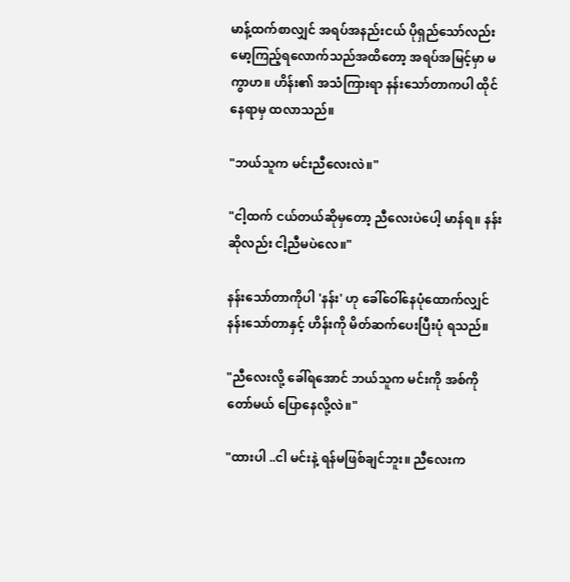မာန့်ထက်စာလျှင် အရပ်အနည်းငယ် ပိုရှည်သော်လည်း မော့ကြည့်ရလောက်သည်အထိတော့ အရပ်အမြင့်မှာ မကွာဟ။ ဟိန်း၏ အသံကြားရာ နန်းသော်တာကပါ ထိုင်နေရာမှ ထလာသည်။

"ဘယ်သူက မင်းညီလေးလဲ။"

"ငါ့ထက် ငယ်တယ်ဆိုမှတော့ ညီလေးပဲပေါ့ မာန်ရ။ နန်းဆိုလည်း ငါ့ညီမပဲလေ။"

နန်းသော်တာကိုပါ 'နန်း' ဟု ခေါ်ဝေါ်နေပုံထောက်လျှင် နန်းသော်တာနှင့် ဟိန်းကို မိတ်ဆက်ပေးပြီးပုံ ရသည်။

"ညီလေးလို့ ခေါ်ရအောင် ဘယ်သူက မင်းကို အစ်ကို တော်မယ် ပြောနေလို့လဲ။"

"ထားပါ ..ငါ မင်းနဲ့ ရန်မဖြစ်ချင်ဘူး။ ညီလေးက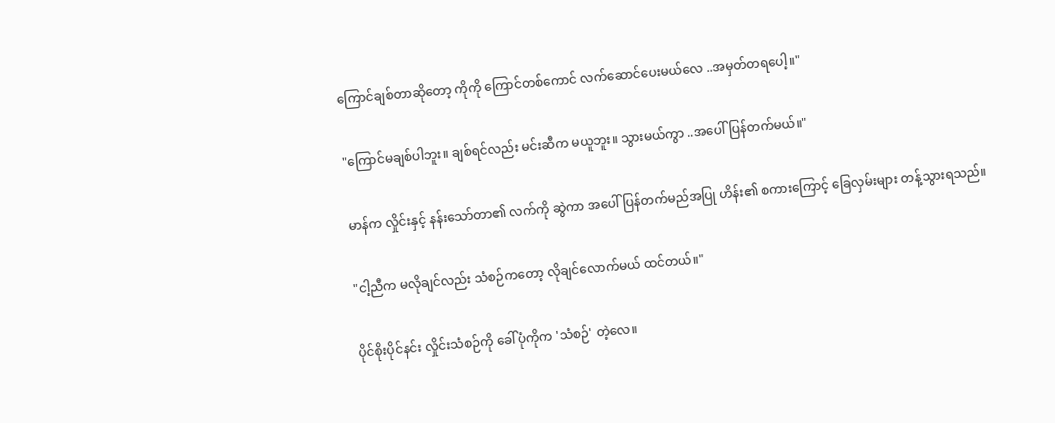ကြောင်ချစ်တာဆိုတော့ ကိုကို ကြောင်တစ်ကောင် လက်ဆောင်ပေးမယ်လေ ..အမှတ်တရပေါ့။"

"ကြောင်မချစ်ပါဘူး။ ချစ်ရင်လည်း မင်းဆီက မယူဘူး။ သွားမယ်ကွာ ..အပေါ်ပြန်တက်မယ်။"

မာန်က လှိုင်းနှင့် နန်းသော်တာ၏ လက်ကို ဆွဲကာ အပေါ်ပြန်တက်မည်အပြု ဟိန်း၏ စကားကြောင့် ခြေလှမ်းများ တန့်သွားရသည်။

"ငါ့ညီက မလိုချင်လည်း သံစဉ်ကတော့ လိုချင်လောက်မယ် ထင်တယ်။"

ပိုင်စိုးပိုင်နင်း လှိုင်းသံစဉ်ကို ခေါ်ပုံကိုက 'သံစဉ်' တဲ့လေ။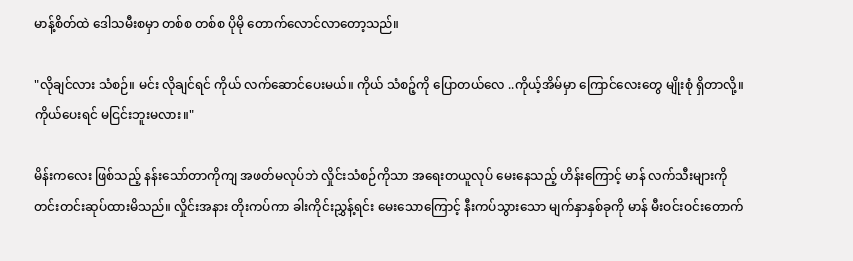မာန့်စိတ်ထဲ ဒေါသမီးစမှာ တစ်စ တစ်စ ပိုမို တောက်လောင်လာတော့သည်။

"လိုချင်လား သံစဉ်။ မင်း လိုချင်ရင် ကိုယ် လက်ဆောင်ပေးမယ်။ ကိုယ် သံစဉ့်ကို ပြောတယ်လေ ..ကိုယ့်အိမ်မှာ ကြောင်လေးတွေ မျိုးစုံ ရှိတာလို့။ ကိုယ်ပေးရင် မငြင်းဘူးမလား။"

မိန်းကလေး ဖြစ်သည့် နန်းသော်တာကိုကျ အဖတ်မလုပ်ဘဲ လှိုင်းသံစဉ်ကိုသာ အရေးတယူလုပ် မေးနေသည့် ဟိန်းကြောင့် မာန် လက်သီးများကို တင်းတင်းဆုပ်ထားမိသည်။ လှိုင်းအနား တိုးကပ်ကာ ခါးကိုင်းညွှန့်ရင်း မေးသောကြောင့် နီးကပ်သွားသော မျက်နှာနှစ်ခုကို မာန် မီးဝင်းဝင်းတောက်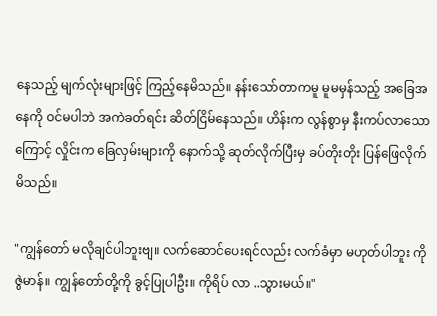နေသည့် မျက်လုံးများဖြင့် ကြည့်နေမိသည်။ နန်းသော်တာကမူ မူမမှန်သည့် အခြေအနေကို ဝင်မပါဘဲ အကဲခတ်ရင်း ဆိတ်ငြိမ်နေသည်။ ဟိန်းက လွန်စွာမှ နီးကပ်လာသောကြောင့် လှိုင်းက ခြေလှမ်းများကို နောက်သို့ ဆုတ်လိုက်ပြီးမှ ခပ်တိုးတိုး ပြန်ဖြေလိုက်မိသည်။

"ကျွန်တော် မလိုချင်ပါဘူးဗျ။ လက်ဆောင်ပေးရင်လည်း လက်ခံမှာ မဟုတ်ပါဘူး ကိုဇွဲမာန်။ ကျွန်တော်တို့ကို ခွင့်ပြုပါဦး။ ကိုရိပ် လာ ..သွားမယ်။"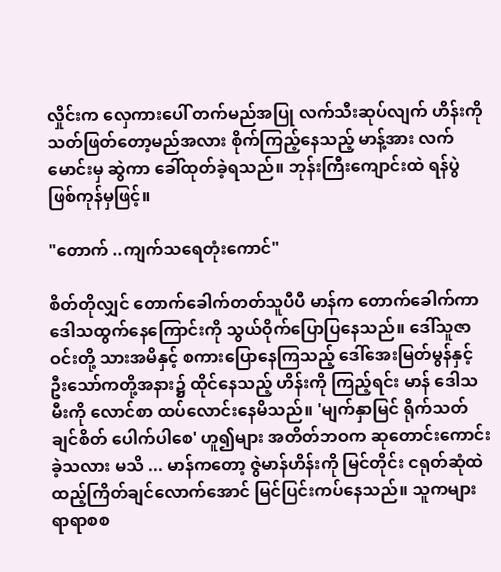လှိုင်းက လှေကားပေါ် တက်မည်အပြု လက်သီးဆုပ်လျက် ဟိန်းကို သတ်ဖြတ်တော့မည်အလား စိုက်ကြည့်နေသည့် မာန့်အား လက်မောင်းမှ ဆွဲကာ ခေါ်ထုတ်ခဲ့ရသည်။ ဘုန်းကြီးကျောင်းထဲ ရန်ပွဲ ဖြစ်ကုန်မှဖြင့်။

"တောက် ..ကျက်သရေတုံးကောင်"

စိတ်တိုလျှင် တောက်ခေါက်တတ်သူပီပီ မာန်က တောက်ခေါက်ကာ ဒေါသထွက်နေကြောင်းကို သွယ်ဝိုက်ပြောပြနေသည်။ ဒေါ်သူဇာဝင်းတို့ သားအမိနှင့် စကားပြောနေကြသည့် ဒေါ်အေးမြတ်မွန်နှင့် ဦးသော်ကတို့အနား၌ ထိုင်နေသည့် ဟိန်းကို ကြည့်ရင်း မာန် ဒေါသမီးကို လောင်စာ ထပ်လောင်းနေမိသည်။ 'မျက်နှာမြင် ရိုက်သတ်ချင်စိတ် ပေါက်ပါစေ' ဟူ၍များ အတိတ်ဘဝက ဆုတောင်းကောင်းခဲ့သလား မသိ ... မာန်ကတော့ ဇွဲမာန်ဟိန်းကို မြင်တိုင်း ငရုတ်ဆုံထဲ ထည့်ကြိတ်ချင်လောက်အောင် မြင်ပြင်းကပ်နေသည်။ သူကများ ရာရာစစ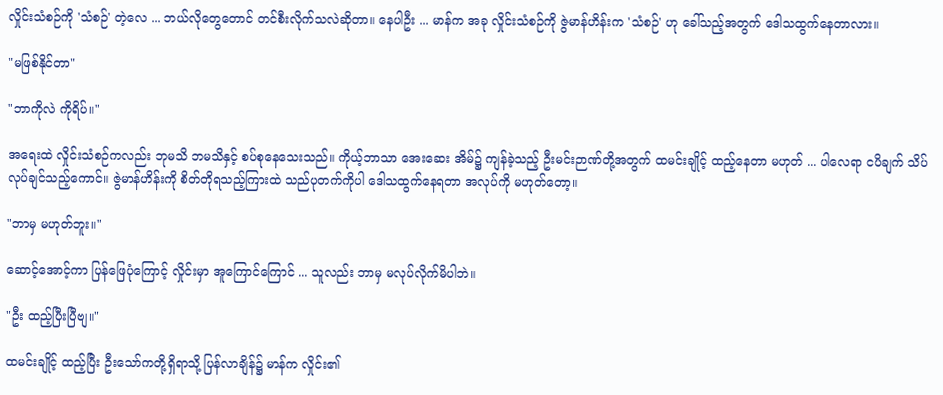လှိုင်းသံစဉ်ကို 'သံစဉ်' တဲ့လေ ... ဘယ်လိုတွေတောင် တင်စီးလိုက်သလဲဆိုတာ။ နေပါဦး ... မာန်က အခု လှိုင်းသံစဉ်ကို ဇွဲမာန်ဟိန်းက 'သံစဉ်' ဟု ခေါ်သည့်အတွက် ဒေါသထွက်နေတာလား။

"မဖြစ်နိုင်တာ"

"ဘာကိုလဲ ကိုရိပ်။"

အရေးထဲ လှိုင်းသံစဉ်ကလည်း ဘုမသိ ဘမသိနှင့် စပ်စုနေသေးသည်။ ကိုယ့်ဘာသာ အေးဆေး အိမ်၌ ကျန်ခဲ့သည့် ဦးမင်းဉာဏ်တို့အတွက် ထမင်းချိုင့် ထည့်နေတာ မဟုတ် ... ပါလေရာ ငပိချက် သိပ်လုပ်ချင်သည့်ကောင်။ ဇွဲမာန်ဟိန်းကို စိတ်တိုရသည့်ကြားထဲ သည်ပုတက်ကိုပါ ဒေါသထွက်နေရတာ အလုပ်ကို မဟုတ်တော့။

"ဘာမှ မဟုတ်ဘူး။"

ဆောင့်အောင့်ကာ ပြန်ဖြေပုံကြောင့် လှိုင်းမှာ အူကြောင်ကြောင် ... သူလည်း ဘာမှ မလုပ်လိုက်မိပါဘဲ။

"ဦး ထည့်ပြီးပြီဗျ။"

ထမင်းချိုင့် ထည့်ပြီး ဦးသော်ကတို့ရှိရာသို့ ပြန်လာချိန်၌ မာန်က လှိုင်း၏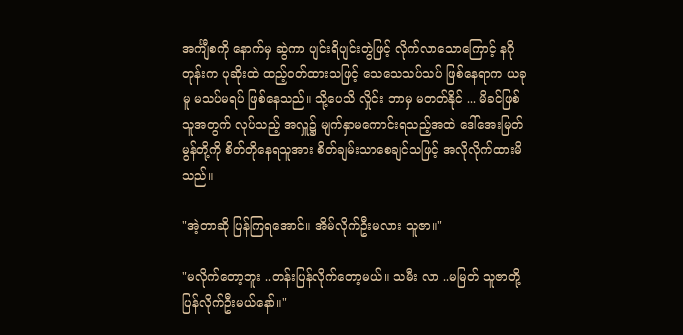အင်္ကျီစကို နောက်မှ ဆွဲကာ ပျင်းရိပျင်းတွဲဖြင့် လိုက်လာသောကြောင့် နဂိုတုန်းက ပုဆိုးထဲ ထည့်ဝတ်ထားသဖြင့် သေသေသပ်သပ် ဖြစ်နေရာက ယခုမူ မသပ်မရပ် ဖြစ်နေသည်။ သို့ပေသိ လှိုင်း ဘာမှ မတတ်နိုင် ... မိခင်ဖြစ်သူအတွက် လုပ်သည့် အလှူ၌ မျက်နှာမကောင်းရသည့်အထဲ ဒေါ်အေးမြတ်မွန်တို့ကို စိတ်တိုနေရသူအား စိတ်ချမ်းသာစေချင်သဖြင့် အလိုလိုက်ထားမိသည်။

"အဲ့တာဆို ပြန်ကြရအောင်။ အိမ်လိုက်ဦးမလား သူဇာ။"

"မလိုက်တော့ဘူး ..တန်းပြန်လိုက်တော့မယ်။ သမီး လာ ..မမြတ် သူဇာတို့ ပြန်လိုက်ဦးမယ်နော်။"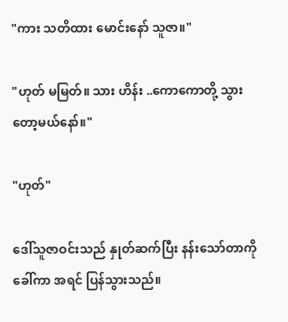"ကား သတိထား မောင်းနော် သူဇာ။"

"ဟုတ် မမြတ်။ သား ဟိန်း ..ကောကောတို့ သွားတော့မယ်နော်။"

"ဟုတ်"

ဒေါ်သူဇာဝင်းသည် နှုတ်ဆက်ပြီး နန်းသော်တာကို ခေါ်ကာ အရင် ပြန်သွားသည်။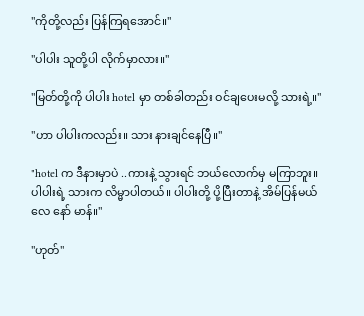"ကိုတို့လည်း ပြန်ကြရအောင်။"

"ပါပါး သူတို့ပါ လိုက်မှာလား။"

"မြတ်တို့ကို ပါပါး hotel မှာ တစ်ခါတည်း ဝင်ချပေးမလို့ သားရဲ့။"

"ဟာ ပါပါးကလည်း။ သား နားချင်နေပြီ။"

"hotel က ဒီနားမှာပဲ ..ကားနဲ့ သွားရင် ဘယ်လောက်မှ မကြာဘူး။ ပါပါးရဲ့ သားက လိမ္မာပါတယ်။ ပါပါးတို့ ပို့ပြီးတာနဲ့ အိမ်ပြန်မယ်လေ နော် မာန်။"

"ဟုတ်"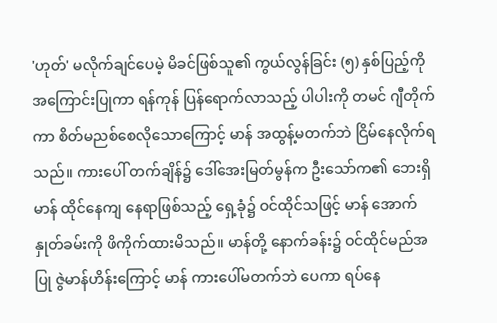'ဟုတ်' မလိုက်ချင်ပေမဲ့ မိခင်ဖြစ်သူ၏ ကွယ်လွန်ခြင်း (၅) နှစ်ပြည့်ကို အကြောင်းပြုကာ ရန်ကုန် ပြန်ရောက်လာသည့် ပါပါးကို တမင် ဂျီတိုက်ကာ စိတ်မညစ်စေလိုသောကြောင့် မာန် အထွန့်မတက်ဘဲ ငြိမ်နေလိုက်ရသည်။ ကားပေါ် တက်ချိန်၌ ဒေါ်အေးမြတ်မွန်က ဦးသော်က၏ ဘေးရှိ မာန် ထိုင်နေကျ နေရာဖြစ်သည့် ရှေ့ခုံ၌ ဝင်ထိုင်သဖြင့် မာန် အောက်နှုတ်ခမ်းကို ဖိကိုက်ထားမိသည်။ မာန်တို့ နောက်ခန်း၌ ဝင်ထိုင်မည်အပြု ဇွဲမာန်ဟိန်းကြောင့် မာန် ကားပေါ်မတက်ဘဲ ပေကာ ရပ်နေ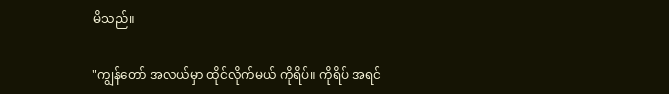မိသည်။

"ကျွန်တော် အလယ်မှာ ထိုင်လိုက်မယ် ကိုရိပ်။ ကိုရိပ် အရင်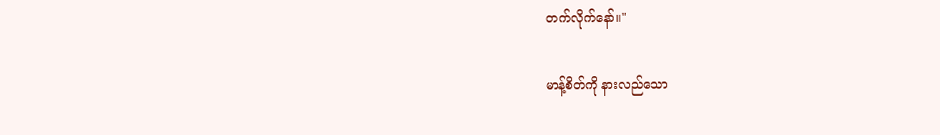တက်လိုက်နော်။"

မာန့်စိတ်ကို နားလည်သော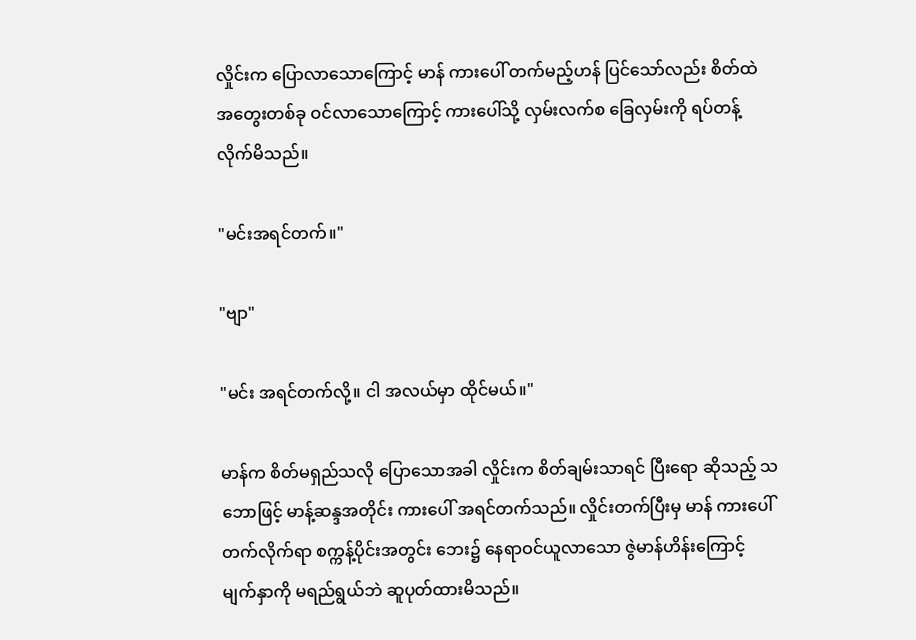လှိုင်းက ပြောလာသောကြောင့် မာန် ကားပေါ် တက်မည့်ဟန် ပြင်သော်လည်း စိတ်ထဲ အတွေးတစ်ခု ဝင်လာသောကြောင့် ကားပေါ်သို့ လှမ်းလက်စ ခြေလှမ်းကို ရပ်တန့်လိုက်မိသည်။

"မင်းအရင်တက်။"

"ဗျာ"

"မင်း အရင်တက်လို့။ ငါ အလယ်မှာ ထိုင်မယ်။"

မာန်က စိတ်မရှည်သလို ပြောသောအခါ လှိုင်းက စိတ်ချမ်းသာရင် ပြီးရော ဆိုသည့် သဘောဖြင့် မာန့်ဆန္ဒအတိုင်း ကားပေါ် အရင်တက်သည်။ လှိုင်းတက်ပြီးမှ မာန် ကားပေါ် တက်လိုက်ရာ စက္ကန့်ပိုင်းအတွင်း ဘေး၌ နေရာဝင်ယူလာသော ဇွဲမာန်ဟိန်းကြောင့် မျက်နှာကို မရည်ရွယ်ဘဲ ဆူပုတ်ထားမိသည်။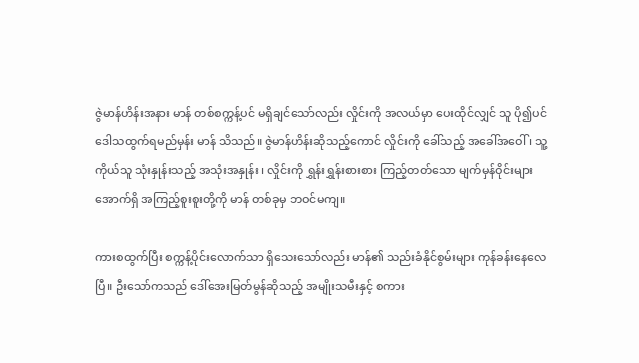ဇွဲမာန်ဟိန်းအနား မာန် တစ်စက္ကန့်ပင် မရှိချင်သော်လည်း လှိုင်းကို အလယ်မှာ ပေးထိုင်လျှင် သူ ပို၍ပင် ဒေါသထွက်ရမည်မှန်း မာန် သိသည်။ ဇွဲမာန်ဟိန်းဆိုသည့်ကောင် လှိုင်းကို ခေါ်သည့် အခေါ်အဝေါ် ၊ သူ့ကိုယ်သူ သုံးနှုန်းသည့် အသုံးအနှုန်း ၊ လှိုင်းကို ရွှန်းရွှန်းစားစား ကြည့်တတ်သော မျက်မှန်ဝိုင်းများအောက်ရှိ အကြည့်စူးစူးတို့ကို မာန် တစ်ခုမှ ဘဝင်မကျ။

ကားစထွက်ပြီး စက္ကန့်ပိုင်းလောက်သာ ရှိသေးသော်လည်း မာန်၏ သည်းခံနိုင်စွမ်းများ ကုန်ခန်းနေလေပြီ။ ဦးသော်ကသည် ဒေါ်အေးမြတ်မွန်ဆိုသည့် အမျိုးသမီးနှင့် စကား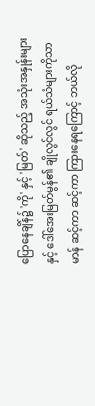ပြောနေချိန်၌ 'ကို' နှင့် 'မြတ်' ဆိုသည့် အသုံးအနှုန်းများနှင့် ဒေါ်အေးမြတ်မွန်၏ ချိုလွင်လွင် ရယ်သံများကိုသာ မာန် ဆင့်ကာ ဆင့်ကာ ကြားနေရကြောင့် ဘယ်လို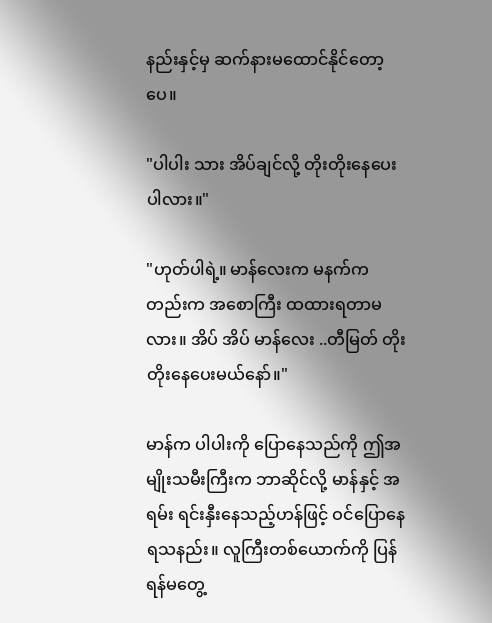နည်းနှင့်မှ ဆက်နားမထောင်နိုင်တော့ပေ။

"ပါပါး သား အိပ်ချင်လို့ တိုးတိုးနေပေးပါလား။"

"ဟုတ်ပါရဲ့။ မာန်လေးက မနက်ကတည်းက အစောကြီး ထထားရတာမလား။ အိပ် အိပ် မာန်လေး ..တီမြတ် တိုးတိုးနေပေးမယ်နော်။"

မာန်က ပါပါးကို ပြောနေသည်ကို ဤအမျိုးသမီးကြီးက ဘာဆိုင်လို့ မာန်နှင့် အရမ်း ရင်းနှီးနေသည့်ဟန်ဖြင့် ဝင်ပြောနေရသနည်း။ လူကြီးတစ်ယောက်ကို ပြန်ရန်မတွေ့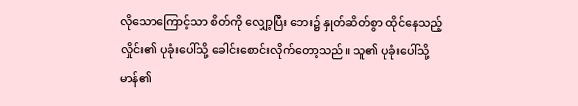လိုသောကြောင့်သာ စိတ်ကို လျှော့ပြီး ဘေး၌ နှုတ်ဆိတ်စွာ ထိုင်နေသည့် လှိုင်း၏ ပုခုံးပေါ်သို့ ခေါင်းစောင်းလိုက်တော့သည်။ သူ၏ ပုခုံးပေါ်သို့ မာန်၏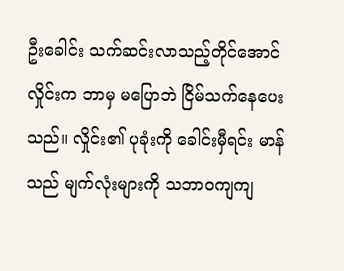ဦးခေါင်း သက်ဆင်းလာသည့်တိုင်အောင် လှိုင်းက ဘာမှ မပြောဘဲ ငြိမ်သက်နေပေးသည်။ လှိုင်း၏ ပုခုံးကို ခေါင်းမှီရင်း မာန်သည် မျက်လုံးများကို သဘာဝကျကျ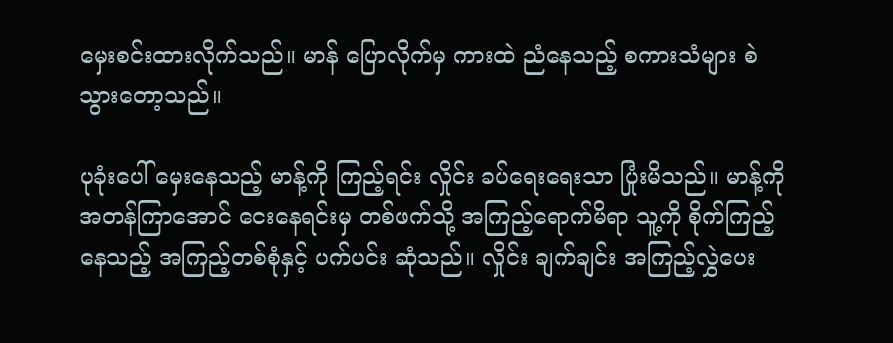မှေးစင်းထားလိုက်သည်။ မာန် ပြောလိုက်မှ ကားထဲ ညံနေသည့် စကားသံများ စဲသွားတော့သည်။

ပုခုံးပေါ် မှေးနေသည့် မာန့်ကို ကြည့်ရင်း လှိုင်း ခပ်ရေးရေးသာ ပြုံးမိသည်။ မာန့်ကို အတန်ကြာအောင် ငေးနေရင်းမှ တစ်ဖက်သို့ အကြည့်ရောက်မိရာ သူ့ကို စိုက်ကြည့်နေသည့် အကြည့်တစ်စုံနှင့် ပက်ပင်း ဆုံသည်။ လှိုင်း ချက်ချင်း အကြည့်လွှဲပေး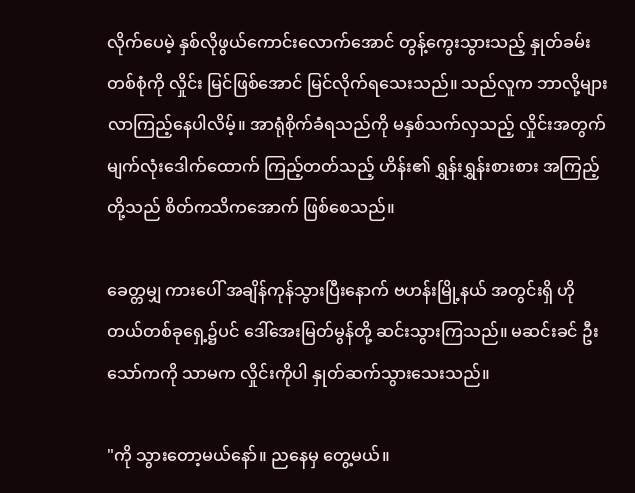လိုက်ပေမဲ့ နှစ်လိုဖွယ်ကောင်းလောက်အောင် တွန့်ကွေးသွားသည့် နှုတ်ခမ်းတစ်စုံကို လှိုင်း မြင်ဖြစ်အောင် မြင်လိုက်ရသေးသည်။ သည်လူက ဘာလို့များ လာကြည့်နေပါလိမ့်။ အာရုံစိုက်ခံရသည်ကို မနှစ်သက်လှသည့် လှိုင်းအတွက် မျက်လုံးဒေါက်ထောက် ကြည့်တတ်သည့် ဟိန်း၏ ရွှန်းရွှန်းစားစား အကြည့်တို့သည် စိတ်ကသိကအောက် ဖြစ်စေသည်။

ခေတ္တမျှ ကားပေါ် အချိန်ကုန်သွားပြီးနောက် ဗဟန်းမြို့နယ် အတွင်းရှိ ဟိုတယ်တစ်ခုရှေ့၌ပင် ဒေါ်အေးမြတ်မွန်တို့ ဆင်းသွားကြသည်။ မဆင်းခင် ဦးသော်ကကို သာမက လှိုင်းကိုပါ နှုတ်ဆက်သွားသေးသည်။

"ကို သွားတော့မယ်နော်။ ညနေမှ တွေ့မယ်။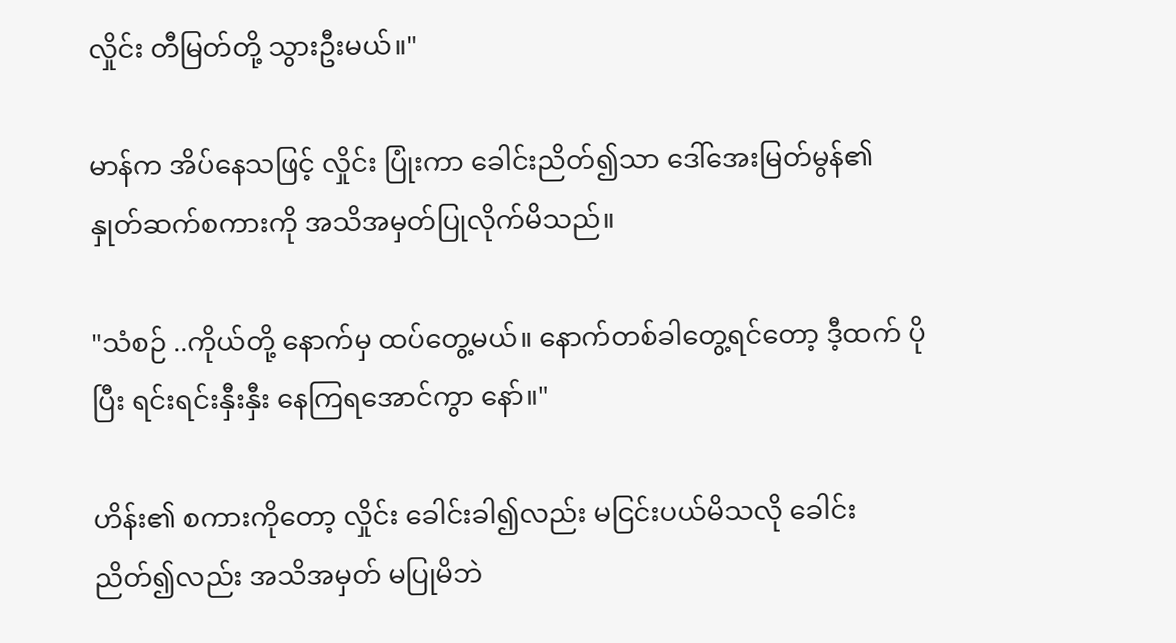လှိုင်း တီမြတ်တို့ သွားဦးမယ်။"

မာန်က အိပ်နေသဖြင့် လှိုင်း ပြုံးကာ ခေါင်းညိတ်၍သာ ဒေါ်အေးမြတ်မွန်၏ နှုတ်ဆက်စကားကို အသိအမှတ်ပြုလိုက်မိသည်။

"သံစဉ် ..ကိုယ်တို့ နောက်မှ ထပ်တွေ့မယ်။ နောက်တစ်ခါတွေ့ရင်တော့ ဒီ့ထက် ပိုပြီး ရင်းရင်းနှီးနှီး နေကြရအောင်ကွာ နော်။"

ဟိန်း၏ စကားကိုတော့ လှိုင်း ခေါင်းခါ၍လည်း မငြင်းပယ်မိသလို ခေါင်းညိတ်၍လည်း အသိအမှတ် မပြုမိဘဲ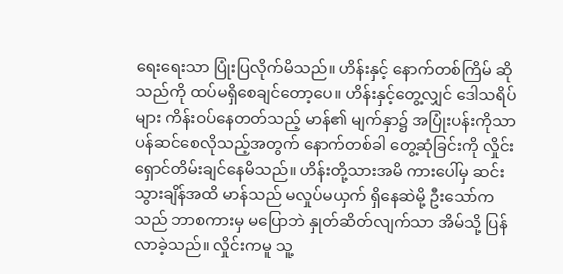ရေးရေးသာ ပြုံးပြလိုက်မိသည်။ ဟိန်းနှင့် နောက်တစ်ကြိမ် ဆိုသည်ကို ထပ်မရှိစေချင်တော့ပေ။ ဟိန်းနှင့်တွေ့လျှင် ဒေါသရိပ်များ ကိန်းဝပ်နေတတ်သည့် မာန်၏ မျက်နှာ၌ အပြုံးပန်းကိုသာ ပန်ဆင်စေလိုသည့်အတွက် နောက်တစ်ခါ တွေ့ဆုံခြင်းကို လှိုင်း ရှောင်တိမ်းချင်နေမိသည်။ ဟိန်းတို့သားအမိ ကားပေါ်မှ ဆင်းသွားချိန်အထိ မာန်သည် မလှုပ်မယှက် ရှိနေဆဲမို့ ဦးသော်ကသည် ဘာစကားမှ မပြောဘဲ နှုတ်ဆိတ်လျက်သာ အိမ်သို့ ပြန်လာခဲ့သည်။ လှိုင်းကမူ သူ့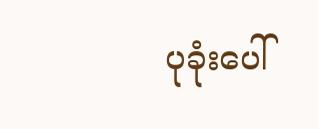ပုခုံးပေါ်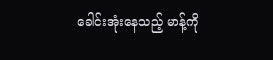ခေါင်းအုံးနေသည့် မာန့်ကို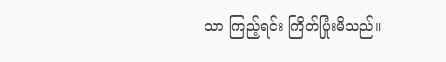သာ ကြည့်ရင်း ကြိတ်ပြုံးမိသည်။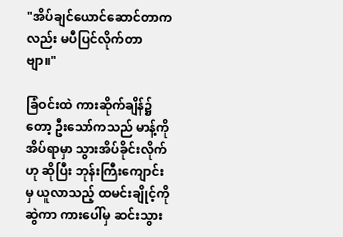"အိပ်ချင်ယောင်ဆောင်တာကလည်း မပီပြင်လိုက်တာဗျာ။"

ခြံဝင်းထဲ ကားဆိုက်ချိန်၌တော့ ဦးသော်ကသည် မာန့်ကို အိပ်ရာမှာ သွားအိပ်ခိုင်းလိုက်ဟု ဆိုပြီး ဘုန်းကြီးကျောင်းမှ ယူလာသည့် ထမင်းချိုင့်ကို ဆွဲကာ ကားပေါ်မှ ဆင်းသွား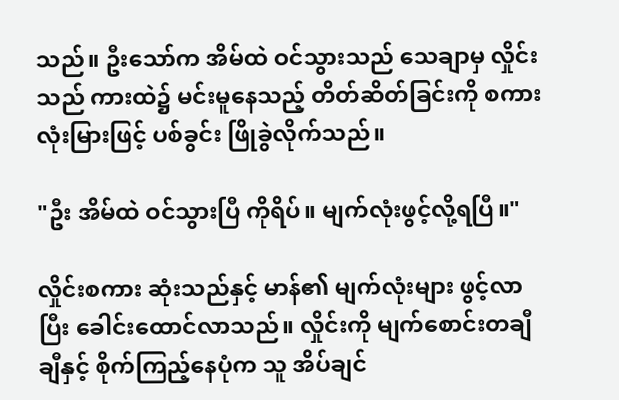သည်။ ဦးသော်က အိမ်ထဲ ဝင်သွားသည် သေချာမှ လှိုင်းသည် ကားထဲ၌ မင်းမူနေသည့် တိတ်ဆိတ်ခြင်းကို စကားလုံးမြားဖြင့် ပစ်ခွင်း ဖြိုခွဲလိုက်သည်။

"ဦး အိမ်ထဲ ဝင်သွားပြီ ကိုရိပ်။ မျက်လုံးဖွင့်လို့ရပြီ။"

လှိုင်းစကား ဆုံးသည်နှင့် မာန်၏ မျက်လုံးများ ဖွင့်လာပြီး ခေါင်းထောင်လာသည်။ လှိုင်းကို မျက်စောင်းတချီချီနှင့် စိုက်ကြည့်နေပုံက သူ အိပ်ချင်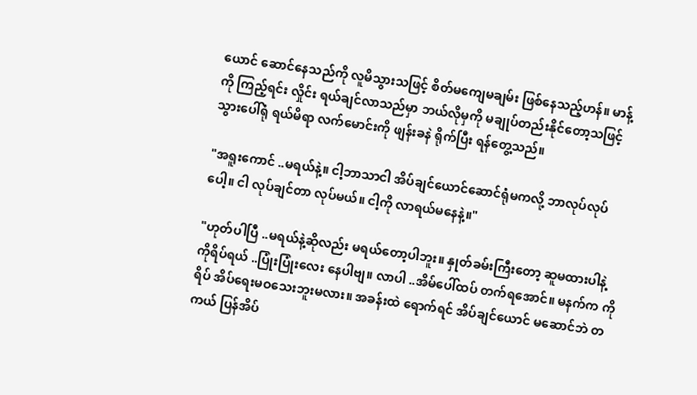ယောင် ဆောင်နေသည်ကို လူမိသွားသဖြင့် စိတ်မကျေမချမ်း ဖြစ်နေသည့်ဟန်။ မာန့်ကို ကြည့်ရင်း လှိုင်း ရယ်ချင်လာသည်မှာ ဘယ်လိုမှကို မချုပ်တည်းနိုင်တော့သဖြင့် သွားပေါ်ရုံ ရယ်မိရာ လက်မောင်းကို ဖျန်းခနဲ ရိုက်ပြီး ရန်တွေ့သည်။

"အရူးကောင် ..မရယ်နဲ့။ ငါ့ဘာသာငါ အိပ်ချင်ယောင်ဆောင်ရုံမကလို့ ဘာလုပ်လုပ်ပေါ့။ ငါ လုပ်ချင်တာ လုပ်မယ်။ ငါ့ကို လာရယ်မနေနဲ့။"

"ဟုတ်ပါပြီ ..မရယ်နဲ့ဆိုလည်း မရယ်တော့ပါဘူး။ နှုတ်ခမ်းကြီးတော့ ဆူမထားပါနဲ့ ကိုရိပ်ရယ် ..ပြုံးပြုံးလေး နေပါဗျ။ လာပါ ..အိမ်ပေါ်ထပ် တက်ရအောင်။ မနက်က ကိုရိပ် အိပ်ရေးမဝသေးဘူးမလား။ အခန်းထဲ ရောက်ရင် အိပ်ချင်ယောင် မဆောင်ဘဲ တကယ် ပြန်အိပ်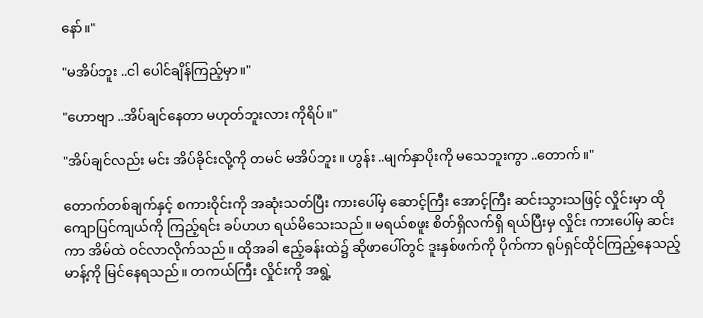နော်။"

"မအိပ်ဘူး ..ငါ ပေါင်ချိန်ကြည့်မှာ။"

"ဟောဗျာ ..အိပ်ချင်နေတာ မဟုတ်ဘူးလား ကိုရိပ်။"

"အိပ်ချင်လည်း မင်း အိပ်ခိုင်းလို့ကို တမင် မအိပ်ဘူး။ ဟွန်း ..မျက်နှာပိုးကို မသေဘူးကွာ ..တောက်။"

တောက်တစ်ချက်နှင့် စကားဝိုင်းကို အဆုံးသတ်ပြီး ကားပေါ်မှ ဆောင့်ကြီး အောင့်ကြီး ဆင်းသွားသဖြင့် လှိုင်းမှာ ထိုကျောပြင်ကျယ်ကို ကြည့်ရင်း ခပ်ဟဟ ရယ်မိသေးသည်။ မရယ်စဖူး စိတ်ရှိလက်ရှိ ရယ်ပြီးမှ လှိုင်း ကားပေါ်မှ ဆင်းကာ အိမ်ထဲ ဝင်လာလိုက်သည်။ ထိုအခါ ဧည့်ခန်းထဲ၌ ဆိုဖာပေါ်တွင် ဒူးနှစ်ဖက်ကို ပိုက်ကာ ရုပ်ရှင်ထိုင်ကြည့်နေသည့် မာန့်ကို မြင်နေရသည်။ တကယ်ကြီး လှိုင်းကို အရွဲ့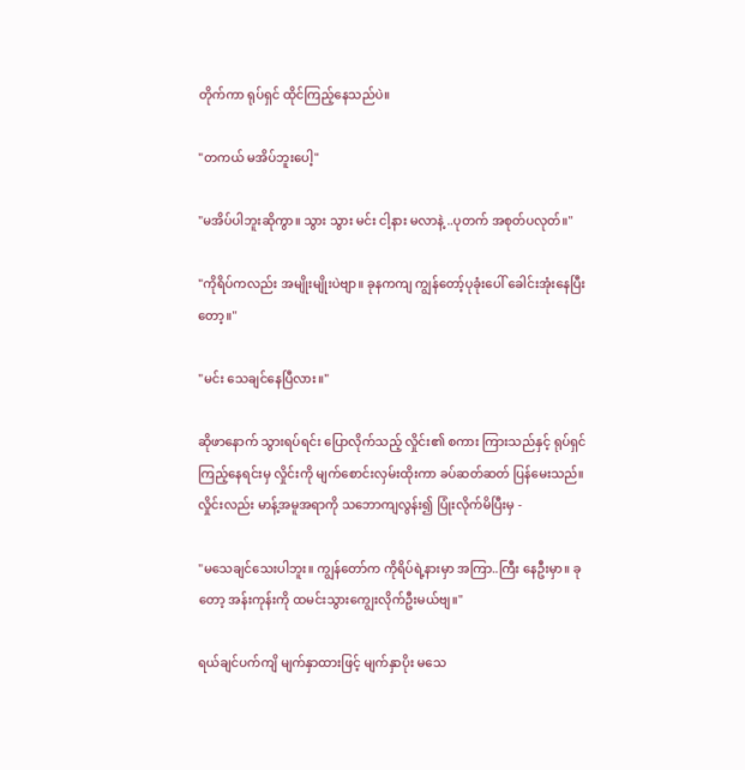တိုက်ကာ ရုပ်ရှင် ထိုင်ကြည့်နေသည်ပဲ။

"တကယ် မအိပ်ဘူးပေါ့"

"မအိပ်ပါဘူးဆိုကွာ။ သွား သွား မင်း ငါ့နား မလာနဲ့ ..ပုတက် အစုတ်ပလုတ်။"

"ကိုရိပ်ကလည်း အမျိုးမျိုးပဲဗျာ။ ခုနကကျ ကျွန်တော့်ပုခုံးပေါ် ခေါင်းအုံးနေပြီးတော့။"

"မင်း သေချင်နေပြီလား။"

ဆိုဖာနောက် သွားရပ်ရင်း ပြောလိုက်သည့် လှိုင်း၏ စကား ကြားသည်နှင့် ရုပ်ရှင်ကြည့်နေရင်းမှ လှိုင်းကို မျက်စောင်းလှမ်းထိုးကာ ခပ်ဆတ်ဆတ် ပြန်မေးသည်။ လှိုင်းလည်း မာန့်အမူအရာကို သဘောကျလွန်း၍ ပြုံးလိုက်မိပြီးမှ -

"မသေချင်သေးပါဘူး။ ကျွန်တော်က ကိုရိပ်ရဲ့နားမှာ အကြာ..ကြီး နေဦးမှာ။ ခုတော့ အန်းကုန်းကို ထမင်းသွားကျွေးလိုက်ဦးမယ်ဗျ။"

ရယ်ချင်ပက်ကျိ မျက်နှာထားဖြင့် မျက်နှာပိုး မသေ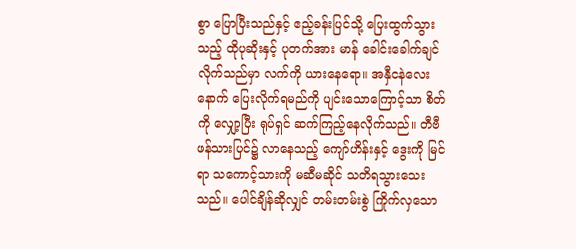စွာ ပြောပြီးသည်နှင့် ဧည့်ခန်းပြင်သို့ ပြေးထွက်သွားသည့် ထိုပုဆိုးနှင့် ပုတက်အား မာန် ခေါင်းခေါက်ချင်လိုက်သည်မှာ လက်ကို ယားနေရော။ အနှီငနဲလေးနောက် ပြေးလိုက်ရမည်ကို ပျင်းသောကြောင့်သာ စိတ်ကို လျှော့ပြီး ရုပ်ရှင် ဆက်ကြည့်နေလိုက်သည်။ တီဗီဖန်သားပြင်၌ လာနေသည့် ကျော်ဟိန်းနှင့် ဒွေးကို မြင်ရာ သကောင့်သားကို မဆီမဆိုင် သတိရသွားသေးသည်။ ပေါင်ချိန်ဆိုလျှင် တမ်းတမ်းစွဲ ကြိုက်လှသော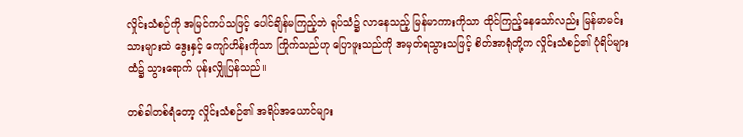လှိုင်းသံစဉ်ကို အမြင်ကပ်သဖြင့် ပေါင်ချိန်မကြည့်ဘဲ ရုပ်သံ၌ လာနေသည့် မြန်မာကားကိုသာ ထိုင်ကြည့်နေသော်လည်း မြန်မာမင်းသားများထဲ ဒွေးနှင့် ကျော်ဟိန်းကိုသာ ကြိုက်သည်ဟု ပြောဖူးသည်ကို အမှတ်ရသွားသဖြင့် စိတ်အာရုံတို့က လှိုင်းသံစဉ်၏ ပုံရိပ်များထံ၌ သွားရောက် ပုန်းလျှိုပြန်သည်။

တစ်ခါတစ်ရံတော့ လှိုင်းသံစဉ်၏ အရိပ်အယောင်များ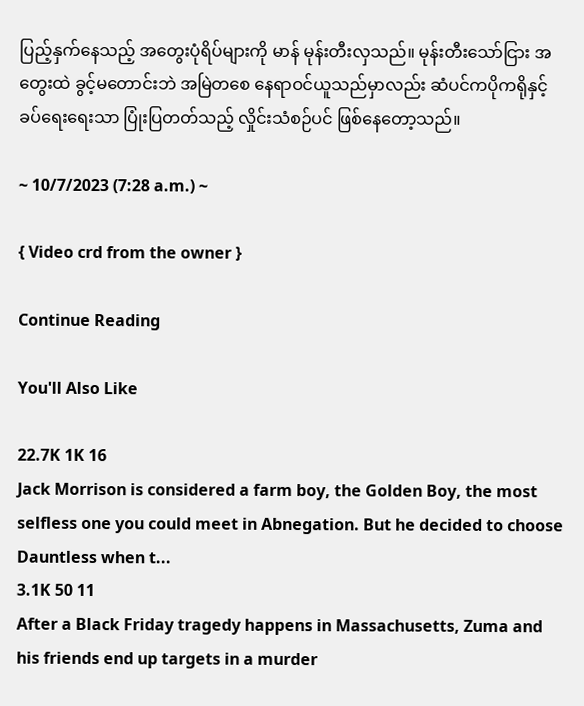ပြည့်နှက်နေသည့် အတွေးပုံရိပ်များကို မာန် မုန်းတီးလှသည်။ မုန်းတီးသော်ငြား အတွေးထဲ ခွင့်မတောင်းဘဲ အမြဲတစေ နေရာဝင်ယူသည်မှာလည်း ဆံပင်ကပိုကရိုနှင့် ခပ်ရေးရေးသာ ပြုံးပြတတ်သည့် လှိုင်းသံစဉ်ပင် ဖြစ်နေတော့သည်။

~ 10/7/2023 (7:28 a.m.) ~

{ Video crd from the owner }

Continue Reading

You'll Also Like

22.7K 1K 16
Jack Morrison is considered a farm boy, the Golden Boy, the most selfless one you could meet in Abnegation. But he decided to choose Dauntless when t...
3.1K 50 11
After a Black Friday tragedy happens in Massachusetts, Zuma and his friends end up targets in a murder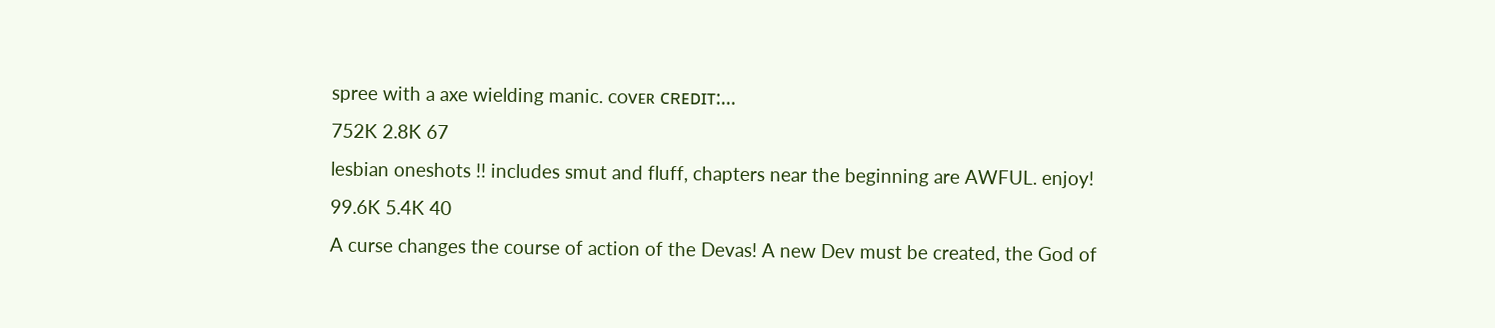spree with a axe wielding manic. ᴄᴏᴠᴇʀ ᴄʀᴇᴅɪᴛ:...
752K 2.8K 67
lesbian oneshots !! includes smut and fluff, chapters near the beginning are AWFUL. enjoy!
99.6K 5.4K 40
A curse changes the course of action of the Devas! A new Dev must be created, the God of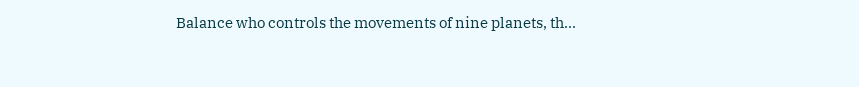Balance who controls the movements of nine planets, th...